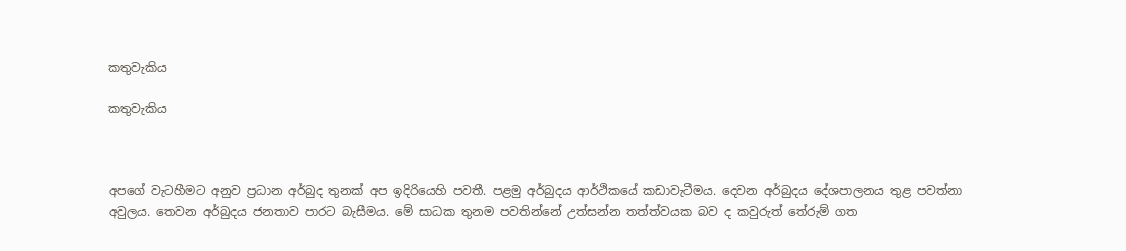කතුවැකිය

කතුවැකිය



අපගේ වැටහීමට අනුව ප්‍රධාන අර්බුද තුනක් අප ඉදිරියෙහි පවතී. පළමු අර්බුදය ආර්ථිකයේ කඩාවැටීමය. දෙවන අර්බුදය දේශපාලනය තුළ පවත්නා අවුලය. තෙවන අර්බුදය ජනතාව පාරට බැසීමය. මේ සාධක තුනම පවතින්නේ උත්සන්න තත්ත්වයක බව ද කවුරුත් තේරුම් ගත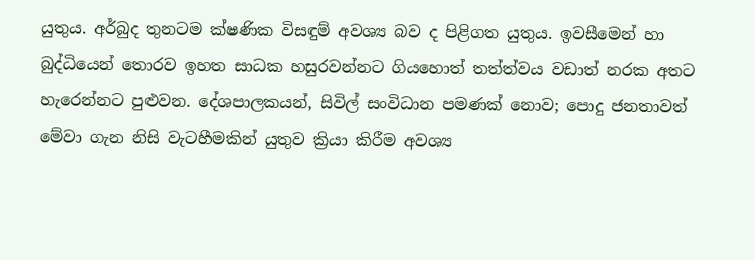යුතුය. අර්බුද තුනටම ක්ෂණික විසඳුම් අවශ්‍ය බව ද පිළිගත යුතුය. ඉවසීමෙන් හා බුද්ධියෙන් තොරව ඉහත සාධක හසුරවන්නට ගියහොත් තත්ත්වය වඩාත් නරක අතට හැරෙන්නට පුළුවන. දේශපාලකයන්, සිවිල් සංවිධාන පමණක් නොව; පොදු ජනතාවත් මේවා ගැන නිසි වැටහීමකින් යුතුව ක්‍රියා කිරීම අවශ්‍ය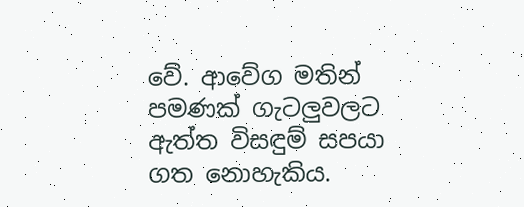වේ. ආවේග මතින් පමණක් ගැටලුවලට ඇත්ත විසඳුම් සපයා ගත නොහැකිය.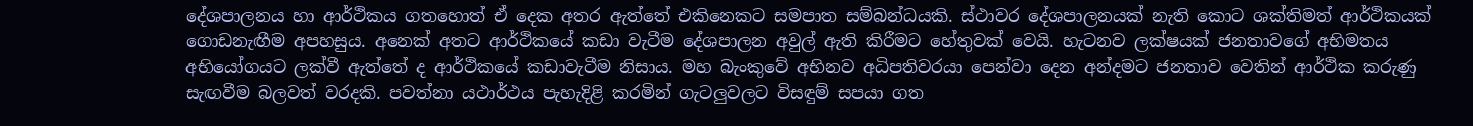දේශපාලනය හා ආර්ථිකය ගතහොත් ඒ දෙක අතර ඇත්තේ එකිනෙකට සමපාත සම්බන්ධයකි. ස්ථාවර දේශපාලනයක් නැති කොට ශක්තිමත් ආර්ථිකයක් ගොඩනැඟීම අපහසුය. අනෙක් අතට ආර්ථිකයේ කඩා වැටීම දේශපාලන අවුල් ඇති කිරීමට හේතුවක් වෙයි. හැටනව ලක්ෂයක් ජනතාවගේ අභිමතය අභියෝගයට ලක්වී ඇත්තේ ද ආර්ථිකයේ කඩාවැටීම නිසාය. මහ බැංකුවේ අභිනව අධිපතිවරයා පෙන්වා දෙන අන්දමට ජනතාව වෙතින් ආර්ථික කරුණු සැඟවීම බලවත් වරදකි. පවත්නා යථාර්ථය පැහැදිළි කරමින් ගැටලුවලට විසඳුම් සපයා ගත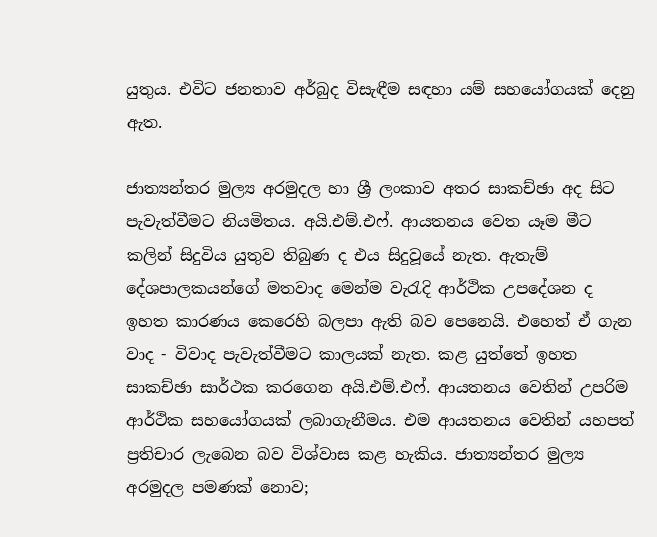යුතුය. එවිට ජනතාව අර්බුද විසැඳීම සඳහා යම් සහයෝගයක් දෙනු ඇත.

ජාත්‍යන්තර මුල්‍ය අරමුදල හා ශ්‍රී ලංකාව අතර සාකච්ඡා අද සිට පැවැත්වීමට නියමිතය. අයි.එම්.එෆ්. ආයතනය වෙත යෑම මීට කලින් සිදුවිය යුතුව තිබුණ ද එය සිදුවූයේ නැත. ඇතැම් දේශපාලකයන්ගේ මතවාද මෙන්ම වැරැදි ආර්ථික උපදේශන ද ඉහත කාරණය කෙරෙහි බලපා ඇති බව පෙනෙයි. එහෙත් ඒ ගැන වාද - විවාද පැවැත්වීමට කාලයක් නැත. කළ යුත්තේ ඉහත සාකච්ඡා සාර්ථක කරගෙන අයි.එම්.එෆ්. ආයතනය වෙතින් උපරිම ආර්ථික සහයෝගයක් ලබාගැනීමය. එම ආයතනය වෙතින් යහපත් ප්‍රතිචාර ලැබෙන බව විශ්වාස කළ හැකිය. ජාත්‍යන්තර මුල්‍ය අරමුදල පමණක් නොව;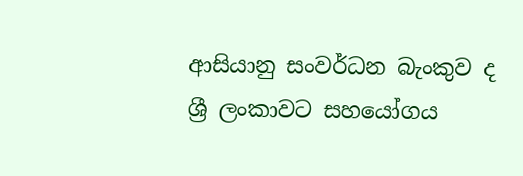ආසියානු සංවර්ධන බැංකුව ද ශ්‍රී ලංකාවට සහයෝගය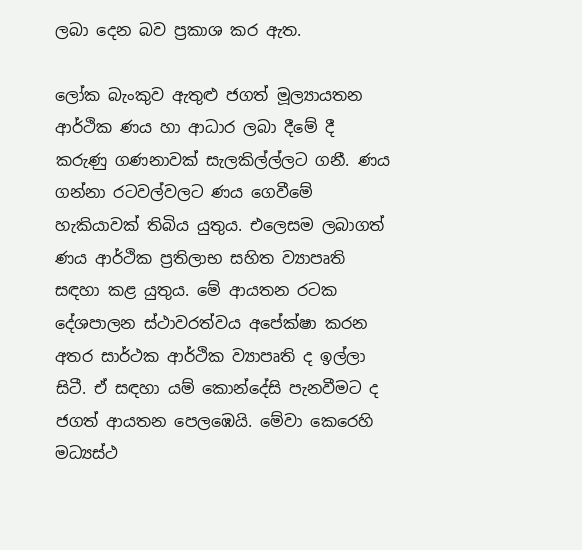ලබා දෙන බව ප්‍රකාශ කර ඇත.

ලෝක බැංකුව ඇතුළු ජගත් මූල්‍යායතන ආර්ථික ණය හා ආධාර ලබා දීමේ දී කරුණු ගණනාවක් සැලකිල්ල්ලට ගනී. ණය ගන්නා රටවල්වලට ණය ගෙවීමේ හැකියාවක් තිබිය යුතුය. එලෙසම ලබාගත් ණය ආර්ථික ප්‍රතිලාභ සහිත ව්‍යාපෘති සඳහා කළ යුතුය. මේ ආයතන රටක දේශපාලන ස්ථාවරත්වය අපේක්ෂා කරන අතර සාර්ථක ආර්ථික ව්‍යාපෘති ද ඉල්ලා සිටී. ඒ සඳහා යම් කොන්දේසි පැනවීමට ද ජගත් ආයතන පෙලඹෙයි. මේවා කෙරෙහි මධ්‍යස්ථ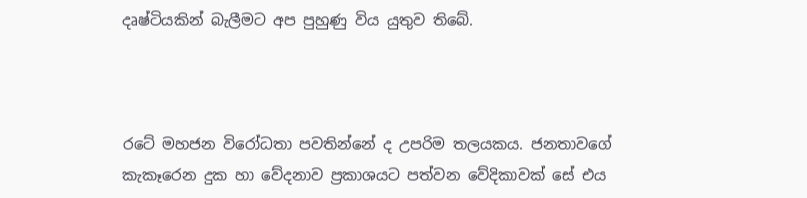දෘෂ්ටියකින් බැලීමට අප පුහුණු විය යුතුව තිබේ.



රටේ මහජන විරෝධතා පවතින්නේ ද උපරිම තලයකය. ජනතාවගේ කැකෑරෙන දුක හා වේදනාව ප්‍රකාශයට පත්වන වේදිකාවක් සේ එය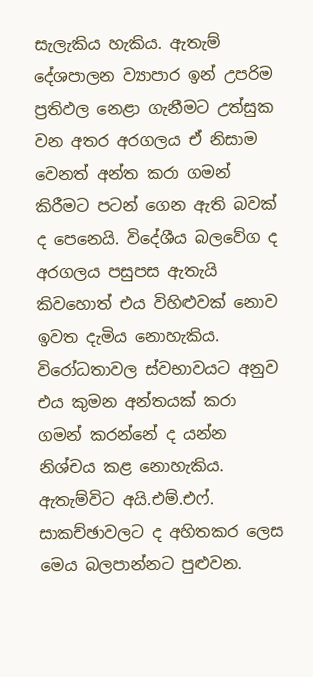සැලැකිය හැකිය. ඇතැම් දේශපාලන ව්‍යාපාර ඉන් උපරිම ප්‍රතිඵල නෙළා ගැනීමට උත්සුක වන අතර අරගලය ඒ නිසාම වෙනත් අන්ත කරා ගමන් කිරීමට පටන් ගෙන ඇති බවක් ද පෙනෙයි. විදේශීය බලවේග ද අරගලය පසුපස ඇතැයි කිවහොත් එය විහිළුවක් නොව ඉවත දැමිය නොහැකිය. විරෝධතාවල ස්වභාවයට අනුව එය කුමන අන්තයක් කරා ගමන් කරන්නේ ද යන්න නිශ්චය කළ නොහැකිය. ඇතැම්විට අයි.එම්.එෆ්. සාකච්ඡාවලට ද අහිතකර ලෙස මෙය බලපාන්නට පුළුවන.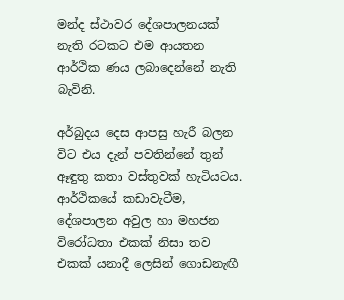මන්ද ස්ථාවර දේශපාලනයක් නැති රටකට එම ආයතන ආර්ථික ණය ලබාදෙන්නේ නැති බැවිනි.

අර්බුදය දෙස ආපසු හැරී බලන විට එය දැන් පවතින්නේ තුන් ඈඳුතු කතා වස්තුවක් හැටියටය. ආර්ථිකයේ කඩාවැටීම, දේශපාලන අවුල හා මහජන විරෝධතා එකක් නිසා තව එකක් යනාදී ලෙසින් ගොඩනැඟී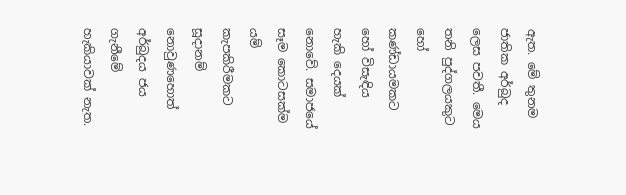ඇත. මේ තුනම ජාතික අර්බුද ලෙස පවතී. මෙය තනි පුද්ගලයකුට හෝ කණ්ඩායමකට හෝ විසැඳිය හැකි දෙයක් නොවේ. සමාජයේ සෑම කොටසක්ම යම් කැපකිරීමකට සූදානම් නොවුණහොත් අර්බුදය ජය ගැනීමේ හැකියාවක් නැත.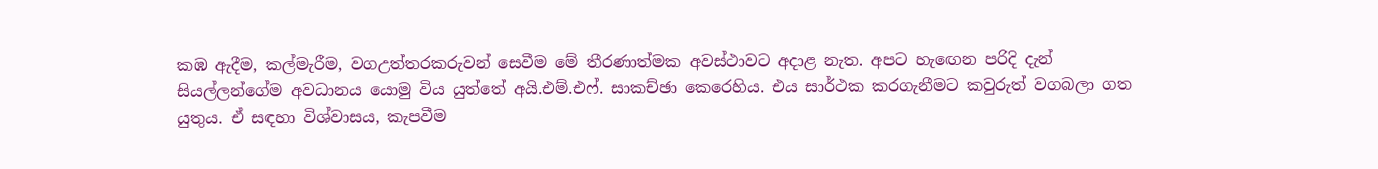කඹ ඇදීම, කල්මැරීම, වගඋත්තරකරුවන් සෙවීම මේ තීරණාත්මක අවස්ථාවට අදාළ නැත. අපට හැඟෙන පරිදි දැන් සියල්ලන්ගේම අවධානය යොමු විය යුත්තේ අයි.එම්.එෆ්. සාකච්ඡා කෙරෙහිය. එය සාර්ථක කරගැනීමට කවුරුත් වගබලා ගත යුතුය. ඒ සඳහා විශ්වාසය, කැපවීම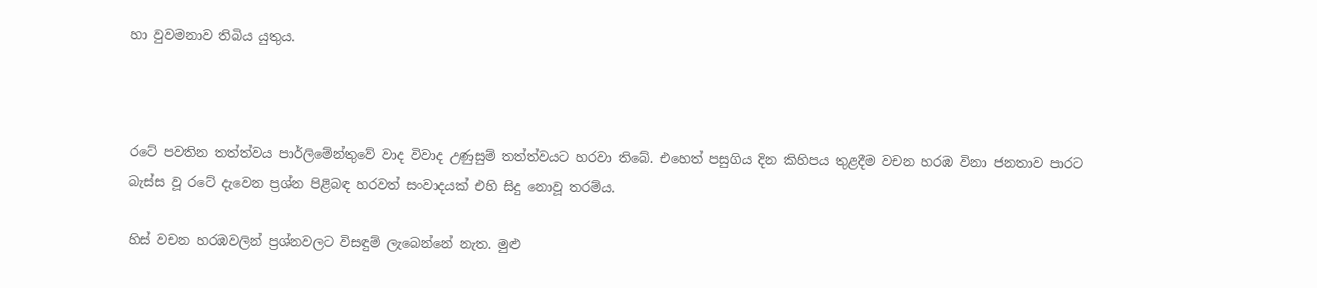හා වුවමනාව තිබිය යුතුය.



රටේ පවතින තත්ත්වය පාර්ලිමේන්තුවේ වාද විවාද උණුසුම් තත්ත්වයට හරවා තිබේ. එහෙත් පසුගිය දින කිහිපය තුළදීම වචන හරඹ විනා ජනතාව පාරට බැස්ස වූ රටේ දැවෙන ප්‍රශ්න පිළිබඳ හරවත් සංවාදයක් එහි සිදු නොවූ තරම්ය.

හිස් වචන හරඹවලින් ප්‍රශ්නවලට විසඳුම් ලැබෙන්නේ නැත. මුළු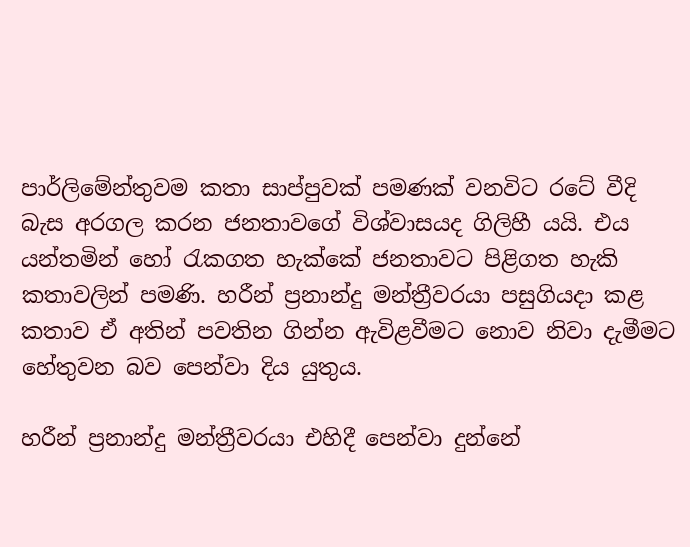පාර්ලිමේන්තුවම කතා සාප්පුවක් පමණක් වනවිට රටේ වීදි බැස අරගල කරන ජනතාවගේ විශ්වාසයද ගිලිහී යයි. එය යන්තමින් හෝ රැකගත හැක්කේ ජනතාවට පිළිගත හැකි කතාවලින් පමණි. හරීන් ප්‍රනාන්දු මන්ත්‍රීවරයා පසුගියදා කළ කතාව ඒ අතින් පවතින ගින්න ඇවිළවීමට නොව නිවා දැමීමට හේතුවන බව පෙන්වා දිය යුතුය.

හරීන් ප්‍රනාන්දු මන්ත්‍රීවරයා එහිදී පෙන්වා දුන්නේ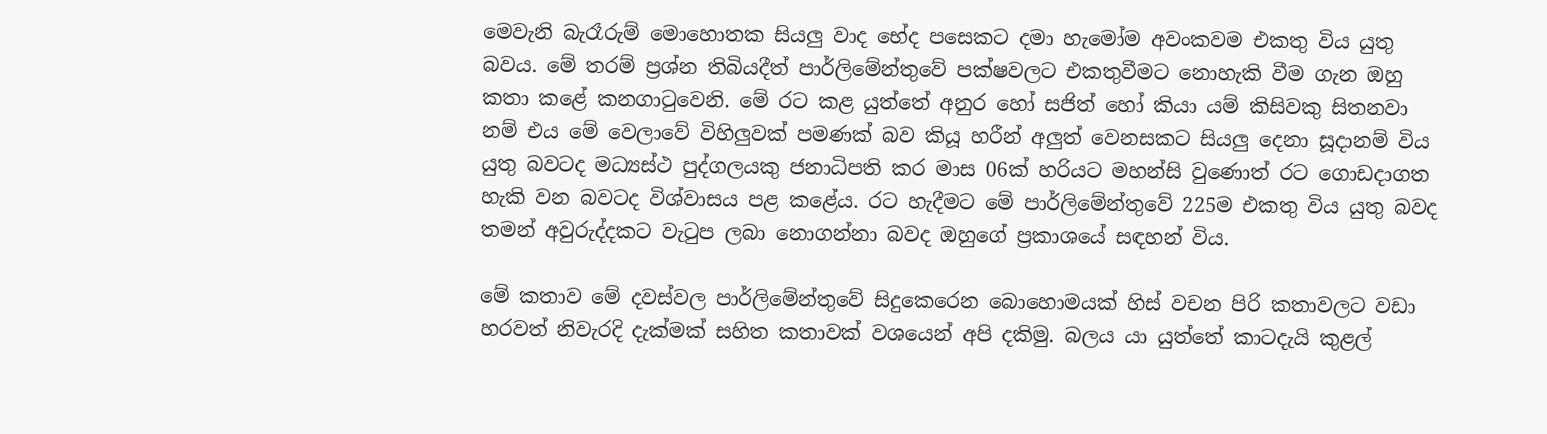මෙවැනි බැරෑරුම් මොහොතක සියලු‍ වාද භේද පසෙකට දමා හැමෝම අවංකවම එකතු විය යුතු බවය. මේ තරම් ප්‍රශ්න තිබියදීත් පාර්ලිමේන්තුවේ පක්ෂවලට එකතුවීමට නොහැකි වීම ගැන ඔහු කතා කළේ කනගාටුවෙනි. මේ රට කළ යුත්තේ අනුර හෝ සජිත් හෝ කියා යම් කිසිවකු සිතනවා නම් එය මේ වෙලාවේ විහිලු‍වක් පමණක් බව කියූ හරීන් අලු‍ත් වෙනසකට සියලු‍ දෙනා සූදානම් විය යුතු බවටද මධ්‍යස්ථ පුද්ගලයකු ජනාධිපති කර මාස 06ක් හරියට මහන්සි වුණොත් රට ගොඩදාගත හැකි වන බවටද විශ්වාසය පළ කළේය. රට හැදීමට මේ පාර්ලිමේන්තුවේ 225ම එකතු විය යුතු බවද තමන් අවුරුද්දකට වැටුප ලබා නොගන්නා බවද ඔහුගේ ප්‍රකාශයේ සඳහන් විය.

මේ කතාව මේ දවස්වල පාර්ලිමේන්තුවේ සිදුකෙරෙන බොහොමයක් හිස් වචන පිරි කතාවලට වඩා හරවත් නිවැරදි දැක්මක් සහිත කතාවක් වශයෙන් අපි දකිමු. බලය යා යුත්තේ කාටදැයි කුළල්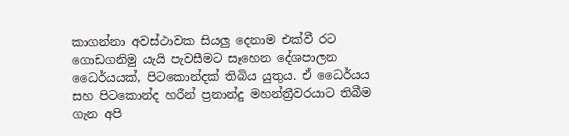කාගන්නා අවස්ථාවක සියලු‍ දෙනාම එක්වී රට ගොඩගනිමු යැයි පැවසීමට සෑහෙන දේශපාලන ධෛර්යයක්, පිටකොන්දක් තිබිය යුතුය. ඒ ධෛර්යය සහ පිටකොන්ද හරීන් ප්‍රනාන්දු මහන්ත්‍රීවරයාට තිබීම ගැන අපි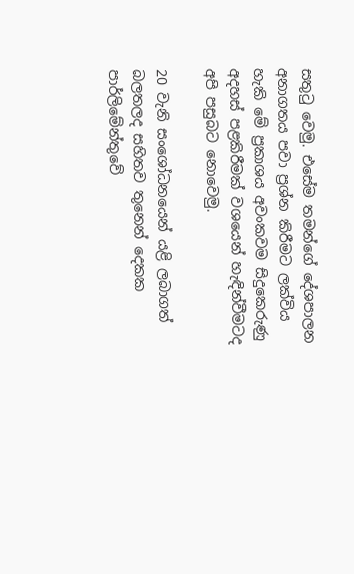සතුටු වෙමු. එසේම තමන්ගේ දේශපාලන අනාගතය පවා ප්‍රශ්න කිරීමට ලක්විය හැකි මේ ප්‍රකාශය අවංකවම සිදුකෙරුණු අදහස් පළකිරීමක් වශයෙන් හැඳින්වීමටද අපි පසුබට නොවෙමු.

20 වැනි සංශෝධනයෙන් යළි ලබාගත් බලතලද සහිතව තුනෙන් දෙකක පාර්ලිමේන්තුවේ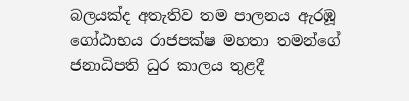බලයක්ද අතැතිව තම පාලනය ඇරඹූ ගෝඨාභය රාජපක්ෂ මහතා තමන්ගේ ජනාධිපති ධුර කාලය තුළදී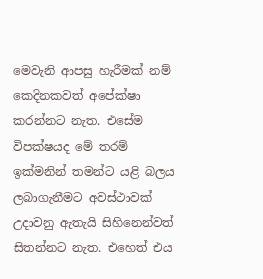මෙවැනි ආපසු හැරීමක් නම් කෙදිනකවත් අපේක්ෂා කරන්නට නැත. එසේම විපක්ෂයද මේ තරම් ඉක්මනින් තමන්ට යළි බලය ලබාගැනීමට අවස්ථාවක් උදාවනු ඇතැයි සිහිනෙන්වත් සිතන්නට නැත. එහෙත් එය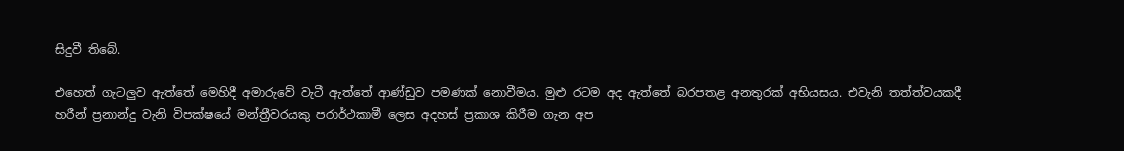සිදුවී තිබේ.

එහෙත් ගැටලු‍ව ඇත්තේ මෙහිදී අමාරුවේ වැටී ඇත්තේ ආණ්ඩුව පමණක් නොවීමය. මුළු රටම අද ඇත්තේ බරපතළ අනතුරක් අභියසය. එවැනි තත්ත්වයකදී හරීන් ප්‍රනාන්දු වැනි විපක්ෂයේ මන්ත්‍රීවරයකු පරාර්ථකාමී ලෙස අදහස් ප්‍රකාශ කිරීම ගැන අප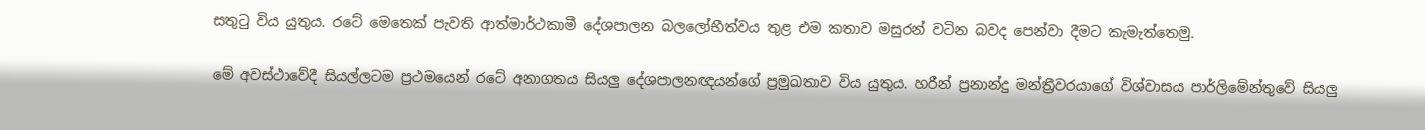සතුටු විය යුතුය. රටේ මෙතෙක් පැවති ආත්මාර්ථකාමී දේශපාලන බලලෝභීත්වය තුළ එම කතාව මසුරන් වටින බවද පෙන්වා දීමට කැමැත්තෙමු.

මේ අවස්ථාවේදී සියල්ලටම ප්‍රථමයෙන් රටේ අනාගතය සියලු‍ දේශපාලනඥයන්ගේ ප්‍රමුඛතාව විය යුතුය. හරීන් ප්‍රනාන්දු මන්ත්‍රීවරයාගේ විශ්වාසය පාර්ලිමේන්තුවේ සියලු‍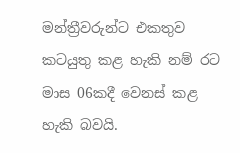මන්ත්‍රීවරුන්ට එකතුව කටයුතු කළ හැකි නම් රට මාස 06කදී වෙනස් කළ හැකි බවයි.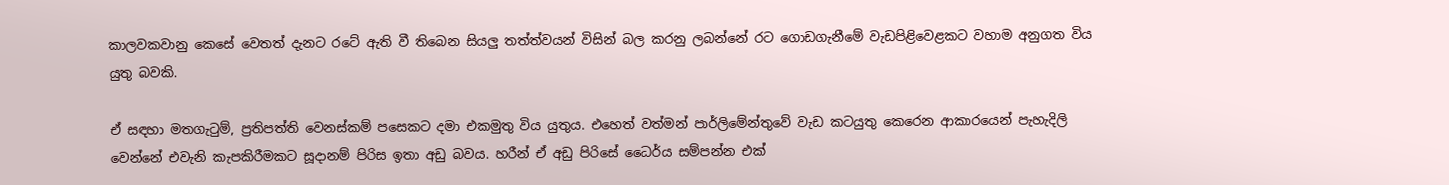කාලවකවානු කෙසේ වෙතත් දැනට රටේ ඇති වී තිබෙන සියලු‍ තත්ත්වයන් විසින් බල කරනු ලබන්නේ රට ගොඩගැනීමේ වැඩපිළිවෙළකට වහාම අනුගත විය යුතු බවකි.

ඒ සඳහා මතගැටුම්, ප්‍රතිපත්ති වෙනස්කම් පසෙකට දමා එකමුතු විය යුතුය. එහෙත් වත්මන් පාර්ලිමේන්තුවේ වැඩ කටයුතු කෙරෙන ආකාරයෙන් පැහැදිලි වෙන්නේ එවැනි කැපකිරීමකට සූදානම් පිරිස ඉතා අඩු බවය. හරීන් ඒ අඩු පිරිසේ ධෛර්ය සම්පන්න එක්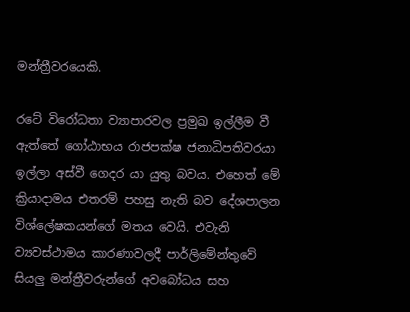මන්ත්‍රීවරයෙකි.

රටේ විරෝධතා ව්‍යාපාරවල ප්‍රමුඛ ඉල්ලීම වී ඇත්තේ ගෝඨාභය රාජපක්ෂ ජනාධිපතිවරයා ඉල්ලා අස්වී ගෙදර යා යුතු බවය. එහෙත් මේ ක්‍රියාදාමය එතරම් පහසු නැති බව දේශපාලන විශ්ලේෂකයන්ගේ මතය වෙයි. එවැනි ව්‍යවස්ථාමය කාරණාවලදී පාර්ලිමේන්තුවේ සියලු‍ මන්ත්‍රීවරුන්ගේ අවබෝධය සහ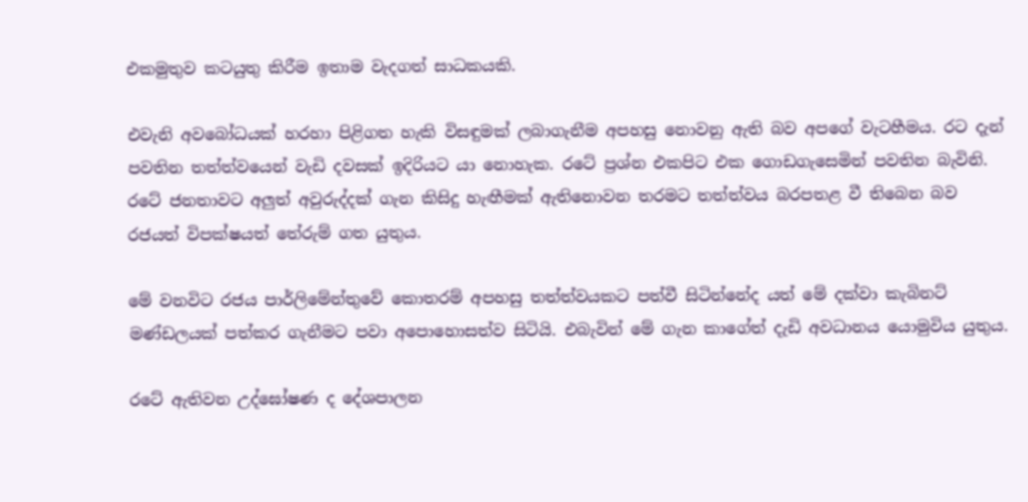එකමුතුව කටයුතු කිරීම ඉතාම වැදගත් සාධකයකි.

එවැනි අවබෝධයක් හරහා පිළිගත හැකි විසඳුමක් ලබාගැනීම අපහසු නොවනු ඇති බව අපගේ වැටහීමය. රට දැන් පවතින තත්ත්වයෙන් වැඩි දවසක් ඉදිරියට යා නොහැක. රටේ ප්‍රශ්න එකපිට එක ගොඩගැසෙමින් පවතින බැවිනි. රටේ ජනතාවට අලු‍ත් අවුරුද්දක් ගැන කිසිදු හැඟීමක් ඇතිනොවන තරමට තත්ත්වය බරපතළ වී තිබෙන බව රජයත් විපක්ෂයත් තේරුම් ගත යුතුය.

මේ වනවිට රජය පාර්ලිමේන්තුවේ කොතරම් අපහසු තත්ත්වයකට පත්වී සිටින්නේද යත් මේ දක්වා කැබිනට් මණ්ඩලයක් පත්කර ගැනීමට පවා අපොහොසත්ව සිටියි. එබැවින් මේ ගැන කාගේත් දැඩි අවධානය යොමුවිය යුතුය.

රටේ ඇතිවන උද්ඝෝෂණ ද දේශපාලන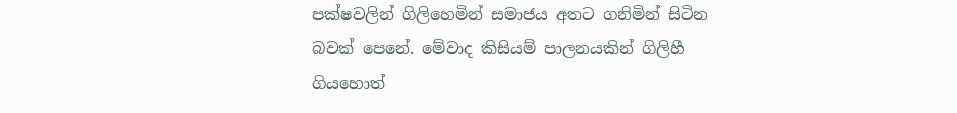පක්ෂවලින් ගිලිහෙමින් සමාජය අතට ගනිමින් සිටින බවක් පෙනේ. මේවාද කිසියම් පාලනයකින් ගිලිහී ගියහොත්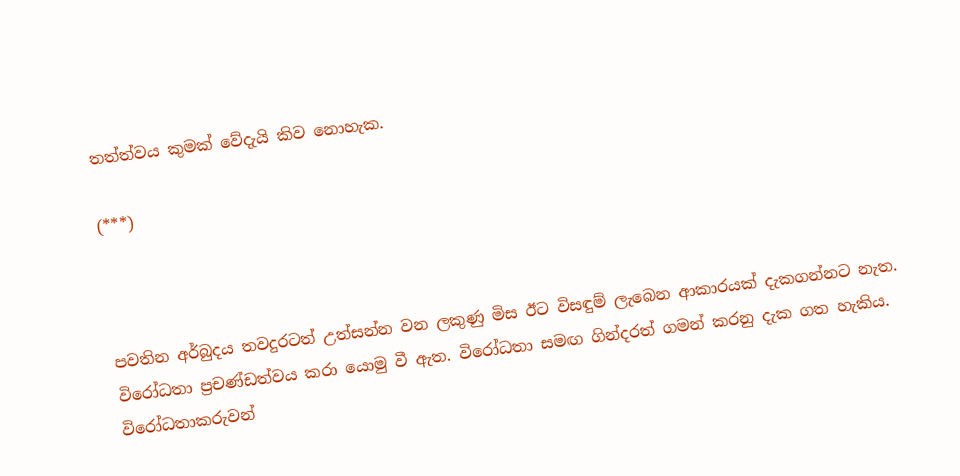තත්ත්වය කුමක් වේදැයි කිව නොහැක.

(***)



පවතින අර්බුදය තවදුරටත් උත්සන්න වන ලකුණු මිස ඊට විසඳුම් ලැබෙන ආකාරයක් දැකගන්නට නැත. විරෝධතා ප්‍රචණ්ඩත්වය කරා යොමු වී ඇත. විරෝධතා සමඟ ගින්දරත් ගමන් කරනු දැක ගත හැකිය. විරෝධතාකරුවන්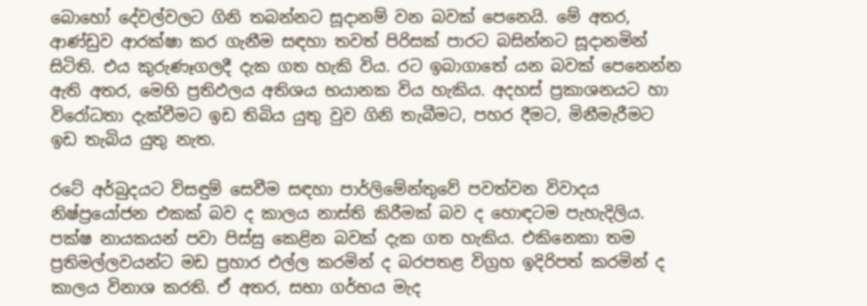බොහෝ දේවල්වලට ගිනි තබන්නට සූදානම් වන බවක් පෙනෙයි. මේ අතර, ආණ්ඩුව ආරක්ෂා කර ගැනීම සඳහා තවත් පිරිසක් පාරට බසින්නට සූදානමින් සිටිති. එය කුරුණෑගලදී දැක ගත හැකි විය. රට ඉබාගාතේ යන බවක් පෙනෙන්න ඇති අතර, මෙහි ප්‍රතිඵලය අතිශය භයානක විය හැකිය. අදහස් ප්‍රකාශනයට හා විරෝධතා දැක්වීමට ඉඩ තිබිය යුතු වුව ගිනි තැබීමට, පහර දීමට, මිනීමැරීමට ඉඩ තැබිය යුතු නැත.

රටේ අර්බුදයට විසඳුම් සෙවීම සඳහා පාර්ලිමේන්තුවේ පවත්වන විවාදය නිෂ්ප්‍රයෝජන එකක් බව ද කාලය නාස්ති කිරීමක් බව ද හොඳටම පැහැදිලිය. පක්ෂ නායකයන් පවා පිස්සු කෙළින බවක් දැක ගත හැකිය. එකිනෙකා තම ප්‍රතිමල්ලවයන්ට මඩ ප්‍රහාර එල්ල කරමින් ද බරපතළ විග්‍රහ ඉදිරිපත් කරමින් ද කාලය විනාශ කරති. ඒ අතර, සභා ගර්භය මැද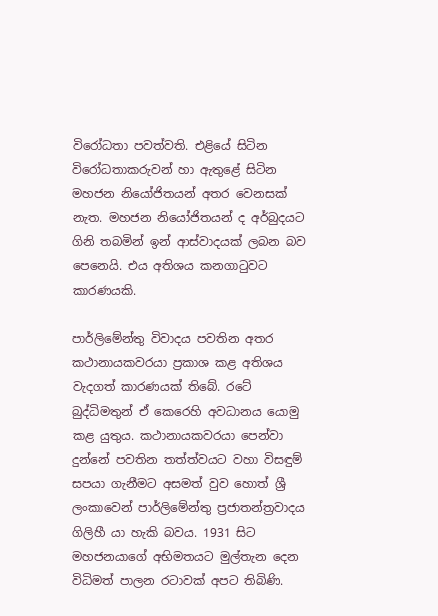විරෝධතා පවත්වති. එළියේ සිටින විරෝධතාකරුවන් හා ඇතුළේ සිටින මහජන නියෝජිතයන් අතර වෙනසක් නැත. මහජන නියෝජිතයන් ද අර්බුදයට ගිනි තබමින් ඉන් ආස්වාදයක් ලබන බව පෙනෙයි. එය අතිශය කනගාටුවට කාරණයකි.

පාර්ලිමේන්තු විවාදය පවතින අතර කථානායකවරයා ප්‍රකාශ කළ අතිශය වැදගත් කාරණයක් තිබේ. රටේ බුද්ධිමතුන් ඒ කෙරෙහි අවධානය යොමු කළ යුතුය. කථානායකවරයා පෙන්වා දුන්නේ පවතින තත්ත්වයට වහා විසඳුම් සපයා ගැනීමට අසමත් වුව හොත් ශ්‍රී ලංකාවෙන් පාර්ලිමේන්තු ප්‍රජාතන්ත්‍රවාදය ගිලිහී යා හැකි බවය. 1931 සිට මහජනයාගේ අභිමතයට මුල්තැන දෙන විධිමත් පාලන රටාවක් අපට තිබිණි.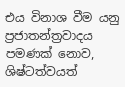එය විනාශ වීම යනු ප්‍රජාතන්ත්‍රවාදය පමණක් නොව, ශිෂ්ටත්වයත්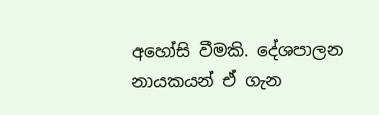අහෝසි වීමකි. දේශපාලන නායකයන් ඒ ගැන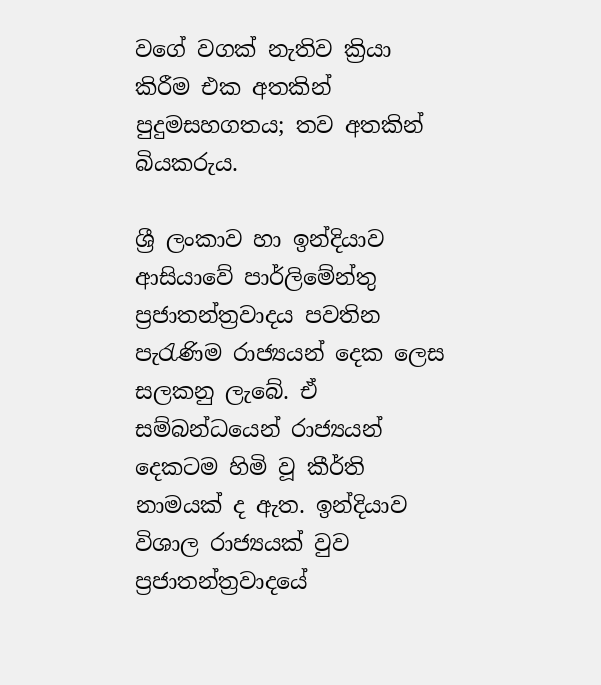වගේ වගක් නැතිව ක්‍රියා කිරීම එක අතකින් පුදුමසහගතය; තව අතකින් බියකරුය.

ශ්‍රී ලංකාව හා ඉන්දියාව ආසියාවේ පාර්ලිමේන්තු ප්‍රජාතන්ත්‍රවාදය පවතින පැරැණිම රාජ්‍යයන් දෙක ලෙස සලකනු ලැබේ. ඒ සම්බන්ධයෙන් රාජ්‍යයන් දෙකටම හිමි වූ කීර්ති නාමයක් ද ඇත. ඉන්දියාව විශාල රාජ්‍යයක් වුව ප්‍රජාතන්ත්‍රවාදයේ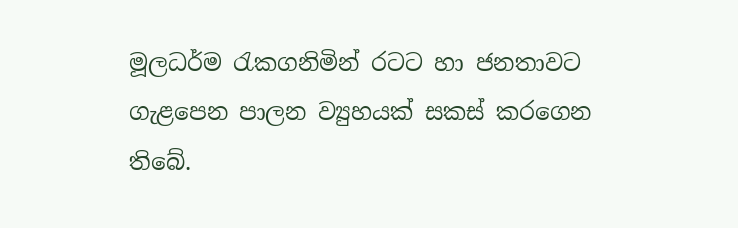මූලධර්ම රැකගනිමින් රටට හා ජනතාවට ගැළපෙන පාලන ව්‍යුහයක් සකස් කරගෙන තිබේ.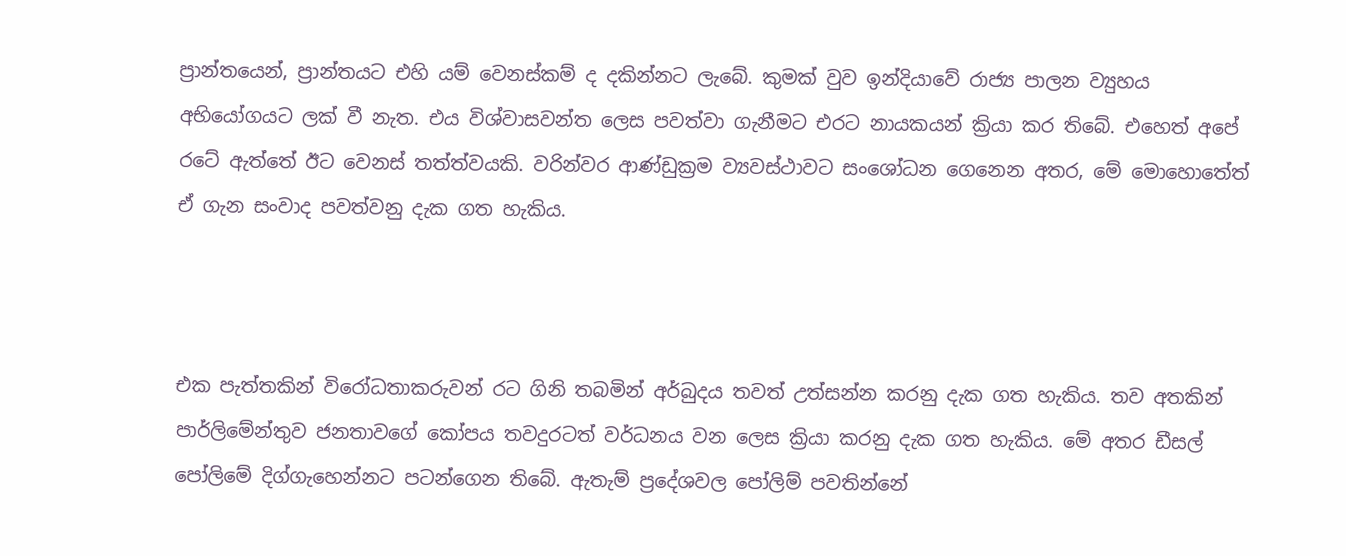ප්‍රාන්තයෙන්, ප්‍රාන්තයට එහි යම් වෙනස්කම් ද දකින්නට ලැබේ. කුමක් වුව ඉන්දියාවේ රාජ්‍ය පාලන ව්‍යුහය අභියෝගයට ලක් වී නැත. එය විශ්වාසවන්ත ලෙස පවත්වා ගැනීමට එරට නායකයන් ක්‍රියා කර තිබේ. එහෙත් අපේ රටේ ඇත්තේ ඊට වෙනස් තත්ත්වයකි. වරින්වර ආණ්ඩුක්‍රම ව්‍යවස්ථාවට සංශෝධන ගෙනෙන අතර, මේ මොහොතේත් ඒ ගැන සංවාද පවත්වනු දැක ගත හැකිය.



එක පැත්තකින් විරෝධතාකරුවන් රට ගිනි තබමින් අර්බුදය තවත් උත්සන්න කරනු දැක ගත හැකිය. තව අතකින් පාර්ලිමේන්තුව ජනතාවගේ කෝපය තවදුරටත් වර්ධනය වන ලෙස ක්‍රියා කරනු දැක ගත හැකිය. මේ අතර ඩීසල් පෝලිමේ දිග්ගැහෙන්නට පටන්ගෙන තිබේ. ඇතැම් ප්‍රදේශවල පෝලිම් පවතින්නේ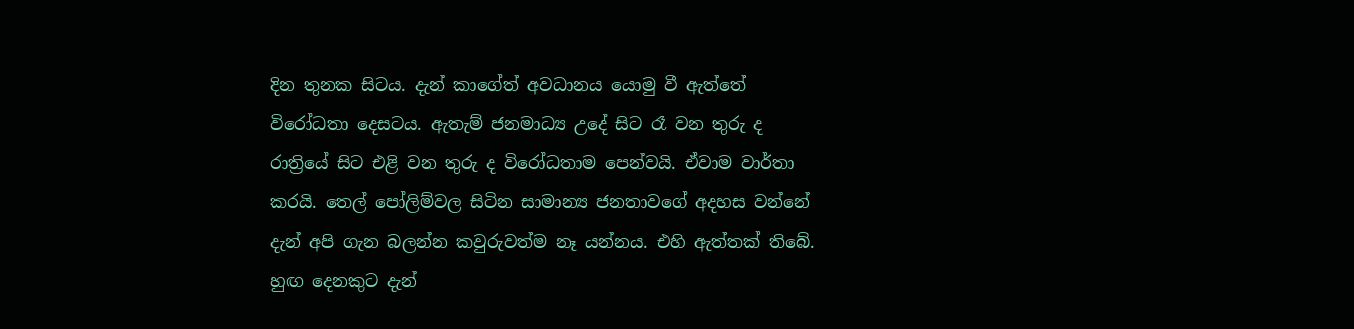දින තුනක සිටය. දැන් කාගේත් අවධානය යොමු වී ඇත්තේ විරෝධතා දෙසටය. ඇතැම් ජනමාධ්‍ය උදේ සිට රෑ වන තුරු ද රාත්‍රියේ සිට එළි වන තුරු ද විරෝධතාම පෙන්වයි. ඒවාම වාර්තා කරයි. තෙල් පෝලිම්වල සිටින සාමාන්‍ය ජනතාවගේ අදහස වන්නේ දැන් අපි ගැන බලන්න කවුරුවත්ම නෑ යන්නය. එහි ඇත්තක් තිබේ. හුඟ දෙනකුට දැන්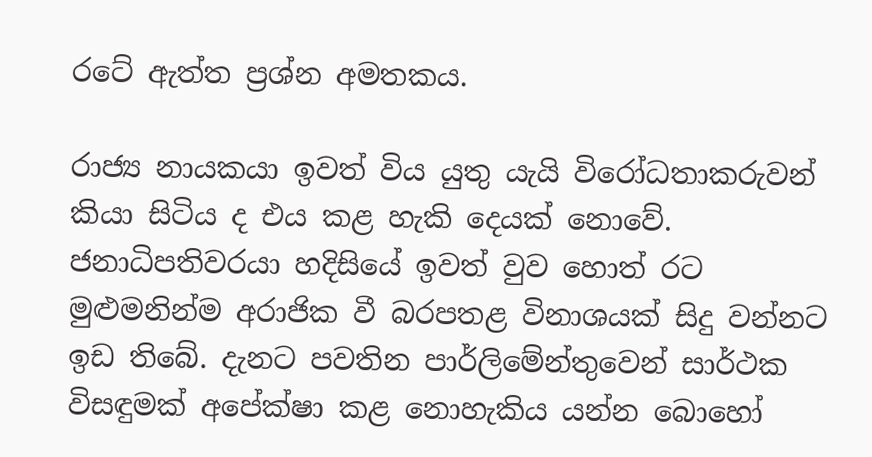රටේ ඇත්ත ප්‍රශ්න අමතකය.

රාජ්‍ය නායකයා ඉවත් විය යුතු යැයි විරෝධතාකරුවන් කියා සිටිය ද එය කළ හැකි දෙයක් නොවේ. ජනාධිපතිවරයා හදිසියේ ඉවත් වුව හොත් රට මුළුමනින්ම අරාජික වී බරපතළ විනාශයක් සිදු වන්නට ඉඩ තිබේ. දැනට පවතින පාර්ලිමේන්තුවෙන් සාර්ථක විසඳුමක් අපේක්ෂා කළ නොහැකිය යන්න බොහෝ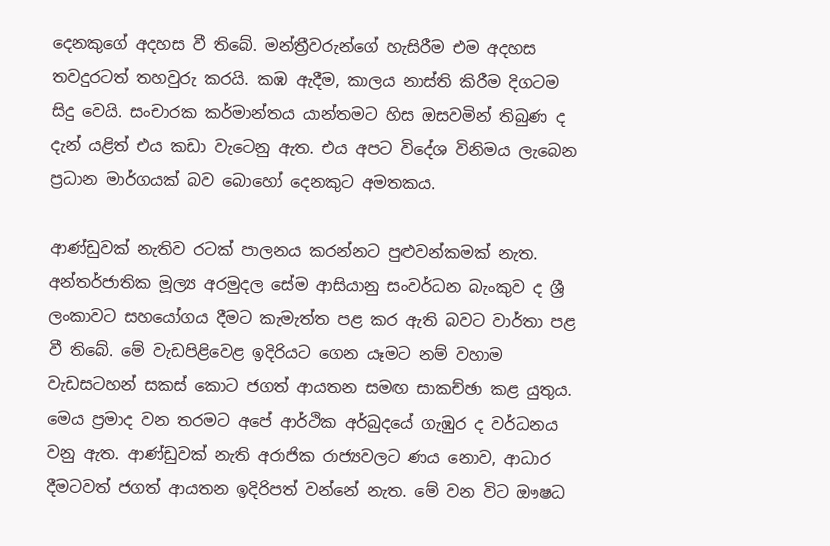දෙනකුගේ අදහස වී තිබේ. මන්ත්‍රීවරුන්ගේ හැසිරීම එම අදහස තවදුරටත් තහවුරු කරයි. කඹ ඇදීම, කාලය නාස්ති කිරීම දිගටම සිදු වෙයි. සංචාරක කර්මාන්තය යාන්තමට හිස ඔසවමින් තිබුණ ද දැන් යළිත් එය කඩා වැටෙනු ඇත. එය අපට විදේශ විනිමය ලැබෙන ප්‍රධාන මාර්ගයක් බව බොහෝ දෙනකුට අමතකය.

ආණ්ඩුවක් නැතිව රටක් පාලනය කරන්නට පුළුවන්කමක් නැත. අන්තර්ජාතික මූල්‍ය අරමුදල සේම ආසියානු සංවර්ධන බැංකුව ද ශ්‍රී ලංකාවට සහයෝගය දීමට කැමැත්ත පළ කර ඇති බවට වාර්තා පළ වී තිබේ. මේ වැඩපිළිවෙළ ඉදිරියට ගෙන යෑමට නම් වහාම වැඩසටහන් සකස් කොට ජගත් ආයතන සමඟ සාකච්ඡා කළ යුතුය. මෙය ප්‍රමාද වන තරමට අපේ ආර්ථික අර්බුදයේ ගැඹුර ද වර්ධනය වනු ඇත. ආණ්ඩුවක් නැති අරාජික රාජ්‍යවලට ණය නොව, ආධාර දීමටවත් ජගත් ආයතන ඉදිරිපත් වන්නේ නැත. මේ වන විට ඖෂධ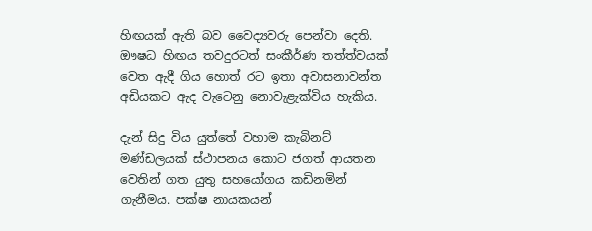හිඟයක් ඇති බව වෛද්‍යවරු පෙන්වා දෙති. ඖෂධ හිඟය තවදුරටත් සංකීර්ණ තත්ත්වයක් වෙත ඇදී ගිය හොත් රට ඉතා අවාසනාවන්ත අඩියකට ඇද වැටෙනු නොවැළැක්විය හැකිය.

දැන් සිදු විය යුත්තේ වහාම කැබිනට් මණ්ඩලයක් ස්ථාපනය කොට ජගත් ආයතන වෙතින් ගත යුතු සහයෝගය කඩිනමින් ගැනීමය. පක්ෂ නායකයන්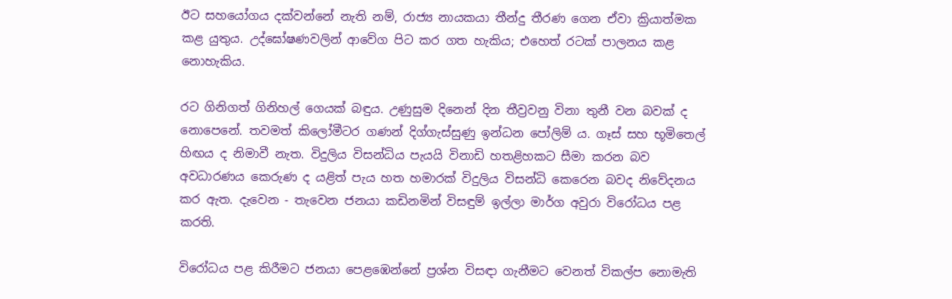ඊට සහයෝගය දක්වන්නේ නැති නම්, රාජ්‍ය නායකයා තීන්දු තීරණ ගෙන ඒවා ක්‍රියාත්මක කළ යුතුය. උද්ඝෝෂණවලින් ආවේග පිට කර ගත හැකිය; එහෙත් රටක් පාලනය කළ නොහැකිය.

රට ගිනිගත් ගිනිහල් ගෙයක් බඳුය. උණුසුම දිනෙන් දින තීව්‍රවනු විනා තුනී වන බවක් ද නොපෙනේ. තවමත් කිලෝමීටර ගණන් දිග්ගැස්සුණු ඉන්ධන පෝලිම් ය. ගෑස් සහ භූමිතෙල්  හිඟය ද නිමාවී නැත. විදුලිය විසන්ධිය පැයයි විනාඩි හතළිහකට සීමා කරන බව අවධාරණය කෙරුණ ද යළිත් පැය හත හමාරක් විදුලිය විසන්ධි කෙරෙන බවද නිවේදනය කර ඇත. දැවෙන - තැවෙන ජනයා කඩිනමින් විසඳුම් ඉල්ලා මාර්ග අවුරා විරෝධය පළ කරති.

විරෝධය පළ කිරීමට ජනයා පෙළඹෙන්නේ ප්‍රශ්න විසඳා ගැනීමට වෙනත් විකල්ප නොමැති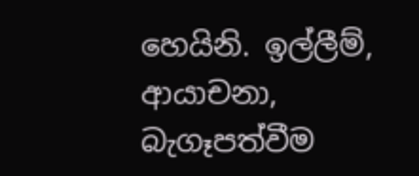හෙයිනි. ඉල්ලීම්, ආයාචනා, බැගෑපත්වීම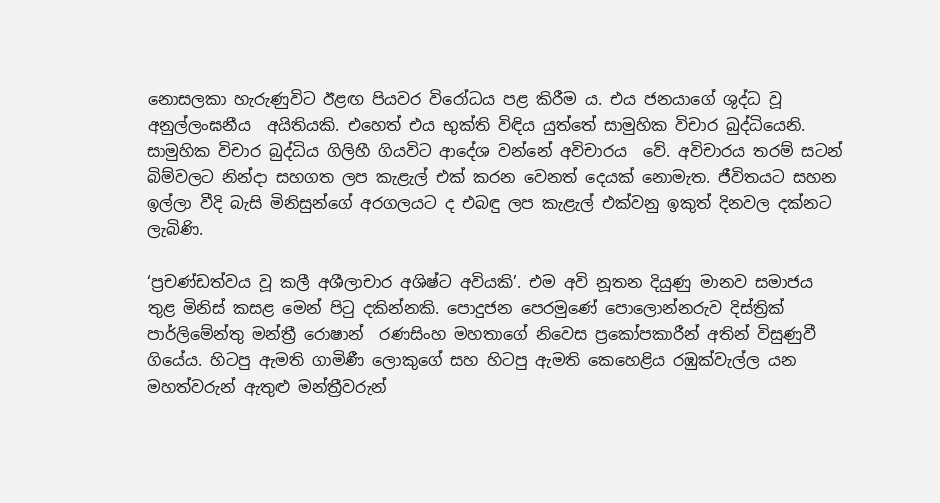නොසලකා හැරුණුවිට ඊළඟ පියවර විරෝධය පළ කිරීම ය. එය ජනයාගේ ශුද්ධ වූ අනුල්ලංඝනීය  අයිතියකි. එහෙත් එය භුක්ති විඳිය යුත්තේ සාමුහික විචාර බුද්ධියෙනි. සාමුහික විචාර බුද්ධිය ගිලිහී ගියවිට ආදේශ වන්නේ අවිචාරය  වේ. අවිචාරය තරම් සටන්  බිම්වලට නින්දා සහගත ලප කැළැල් එක් කරන වෙනත් දෙයක් නොමැත. ජීවිතයට සහන ඉල්ලා වීදි බැසි මිනිසුන්ගේ අරගලයට ද එබඳු ලප කැළැල් එක්වනු ඉකුත් දිනවල දක්නට ලැබිණි.

‘ප්‍රචණ්ඩත්වය වූ කලී අශීලාචාර අශිෂ්ට අවියකි’. එම අවි නූතන දියුණු මානව සමාජය තුළ මිනිස් කසළ මෙන් පිටු දකින්නකි. පොදුජන පෙරමුණේ පොලොන්නරුව දිස්ත්‍රික් පාර්ලිමේන්තු මන්ත්‍රී රොෂාන්  රණසිංහ මහතාගේ නිවෙස ප්‍රකෝපකාරීන් අතින් විසුණුවී ගියේය. හිටපු ඇමති ගාමිණී ලොකුගේ සහ හිටපු ඇමති කෙහෙළිය රඹුක්වැල්ල යන මහත්වරුන් ඇතුළු මන්ත්‍රීවරුන්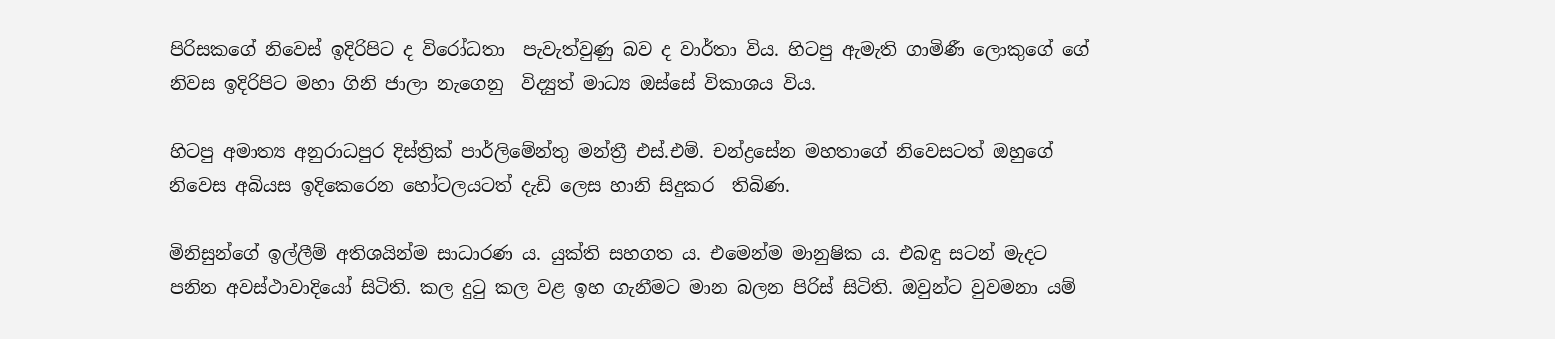පිරිසකගේ නිවෙස් ඉදිරිපිට ද විරෝධතා  පැවැත්වුණු බව ද වාර්තා විය. හිටපු ඇමැති ගාමිණී ලොකුගේ ගේ නිවස ඉදිරිපිට මහා ගිනි ජාලා නැගෙනු  විද්‍යුත් මාධ්‍ය ඔස්සේ විකාශය විය.

හිටපු අමාත්‍ය අනුරාධපුර දිස්ත්‍රික් පාර්ලිමේන්තු මන්ත්‍රී එස්.එම්. චන්ද්‍රසේන මහතාගේ නිවෙසටත් ඔහුගේ නිවෙස අබියස ඉදිකෙරෙන හෝටලයටත් දැඩි ලෙස හානි සිදුකර  තිබිණ.

මිනිසුන්ගේ ඉල්ලීම් අතිශයින්ම සාධාරණ ය. යුක්ති සහගත ය. එමෙන්ම මානුෂික ය. එබඳු සටන් මැදට පනින අවස්ථාවාදියෝ සිටිති. කල දුටු කල වළ ඉහ ගැනීමට මාන බලන පිරිස් සිටිති. ඔවුන්ට වුවමනා යම්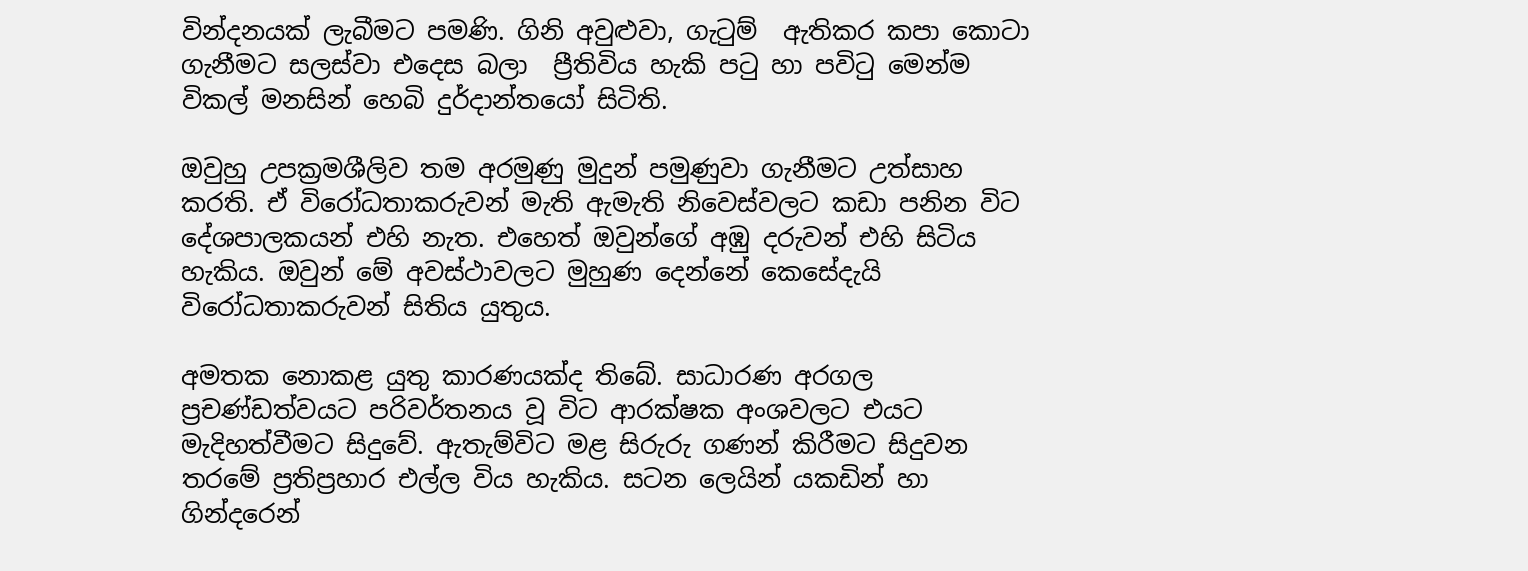වින්දනයක් ලැබීමට පමණි. ගිනි අවුළුවා, ගැටුම්  ඇතිකර කපා කොටා ගැනීමට සලස්වා එදෙස බලා  ප්‍රීතිවිය හැකි පටු හා පවිටු මෙන්ම විකල් මනසින් හෙබි දුර්දාන්තයෝ සිටිති.

ඔවුහු උපක්‍රමශීලිව තම අරමුණු මුදුන් පමුණුවා ගැනීමට උත්සාහ කරති. ඒ විරෝධතාකරුවන් මැති ඇමැති නිවෙස්වලට කඩා පනින විට දේශපාලකයන් එහි නැත. එහෙත් ඔවුන්ගේ අඹු දරුවන් එහි සිටිය හැකිය. ඔවුන් මේ අවස්ථාවලට මුහුණ දෙන්නේ කෙසේදැයි විරෝධතාකරුවන් සිතිය යුතුය.

අමතක නොකළ යුතු කාරණයක්ද තිබේ. සාධාරණ අරගල ප්‍රචණ්ඩත්වයට පරිවර්තනය වූ විට ආරක්ෂක අංශවලට එයට මැදිහත්වීමට සිදුවේ. ඇතැම්විට මළ සිරුරු ගණන් කිරීමට සිදුවන තරමේ ප්‍රතිප්‍රහාර එල්ල විය හැකිය. සටන ලෙයින් යකඩින් හා  ගින්දරෙන්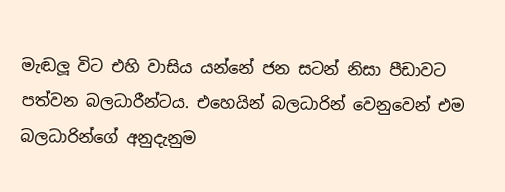මැඬලූ විට එහි වාසිය යන්නේ ජන සටන් නිසා පීඩාවට පත්වන බලධාරීන්ටය. එහෙයින් බලධාරින් වෙනුවෙන් එම බලධාරින්ගේ අනුදැනුම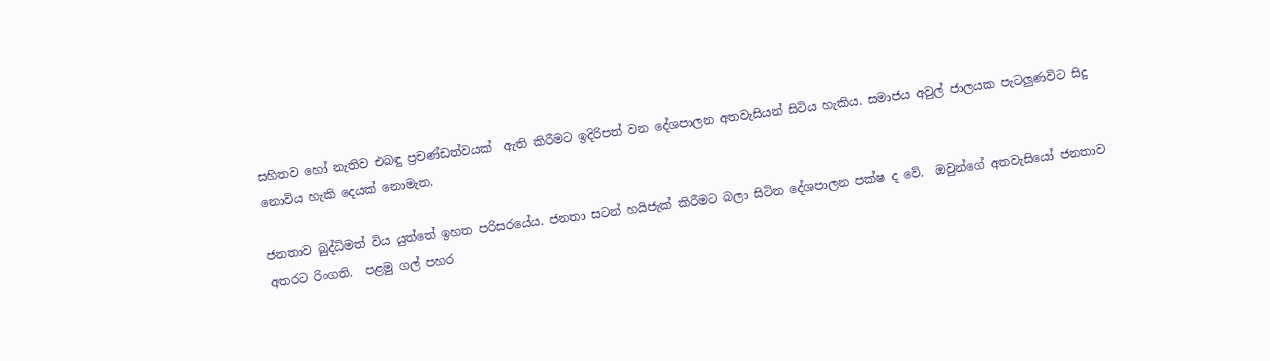සහිතව හෝ නැතිව එබඳු ප්‍රචණ්ඩත්වයක්  ඇති කිරීමට ඉදිරිපත් වන දේශපාලන අතවැසියන් සිටිය හැකිය. සමාජය අවුල් ජාලයක පැටලුණවිට සිදු නොවිය හැකි දෙයක් නොමැත.

ජනතාව බුද්ධිමත් විය යුත්තේ ඉහත පරිසරයේය. ජනතා සටන් හයිජැක් කිරීමට බලා සිටින දේශපාලන පක්ෂ ද වේ.  ඔවුන්ගේ අතවැසියෝ ජනතාව අතරට රිංගති.  පළමු ගල් පහර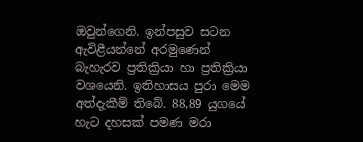ඔවුන්ගෙනි. ඉන්පසුව සටන ඇවිළීයන්නේ අරමුණෙන් බැහැරව ප්‍රතික්‍රියා හා ප්‍රතික්‍රියා  වශයෙනි. ඉතිහාසය පුරා මෙම අත්දැකීම් තිබේ. 88,89 යුගයේ හැට දහසක් පමණ මරා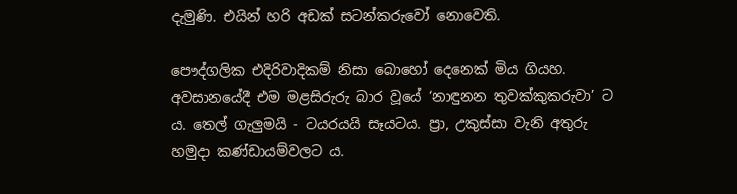දැමුණි. එයින් හරි අඩක් සටන්කරුවෝ නොවෙති.

පෞද්ගලික එදිරිවාදිකම් නිසා බොහෝ දෙනෙක් මිය ගියහ. අවසානයේදී එම මළසිරුරු බාර වූයේ ‘නාඳුනන තුවක්කුකරුවා’ ට ය. තෙල් ගැලුමයි - ටයරයයි සෑයටය. ප්‍රා, උකුස්සා වැනි අතුරු හමුදා කණ්ඩායම්වලට ය.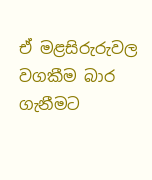ඒ මළසිරුරුවල වගකීම බාර ගැනීමට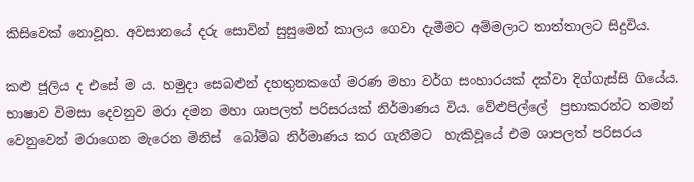කිසිවෙක් නොවූහ. අවසානයේ දරු සොවින් සුසුමෙන් කාලය ගෙවා දැමීමට අම්මලාට තාත්තාලට සිදුවිය.

කළු ජූලිය ද එසේ ම ය. හමුදා සෙබළුන් දහතුනකගේ මරණ මහා වර්ග සංහාරයක් දක්වා දිග්ගැස්සි ගියේය. භාෂාව විමසා දෙවනුව මරා දමන මහා ශාපලත් පරිසරයක් නිර්මාණය විය. වේළුපිල්ලේ  ප්‍රභාකරන්ට තමන් වෙනුවෙන් මරාගෙන මැරෙන මිනිස්  බෝම්බ නිර්මාණය කර ගැනීමට  හැකිවූයේ එම ශාපලත් පරිසරය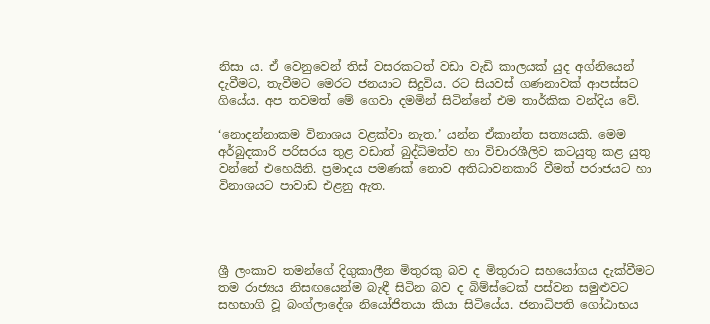නිසා ය. ඒ වෙනුවෙන් තිස් වසරකටත් වඩා වැඩි කාලයක් යුද අග්නියෙන් දැවීමට, තැවීමට මෙරට ජනයාට සිදුවිය. රට සියවස් ගණනාවක් ආපස්සට ගියේය. අප තවමත් මේ ගෙවා දමමින් සිටින්නේ එම තාර්කික වන්දිය වේ.

‘නොදන්නාකම විනාශය වළක්වා නැත.’ යන්න ඒකාන්ත සත්‍යයකි. මෙම අර්බුදකාරි පරිසරය තුළ වඩාත් බුද්ධිමත්ව හා විචාරශීලිව කටයුතු කළ යුතු වන්නේ එහෙයිනි. ප්‍රමාදය පමණක් නොව අතිධාවනකාරි වීමත් පරාජයට හා විනාශයට පාවාඩ එළනු ඇත.




ශ්‍රී ලංකාව තමන්ගේ දිගුකාලීන මිතුරකු බව ද මිතුරාට සහයෝගය දැක්වීමට තම රාජ්‍යය නිසඟයෙන්ම බැඳී සිටින බව ද බිම්ස්ටෙක් පස්වන සමුළුවට සහභාගි වූ බංග්ලාදේශ නියෝජිතයා කියා සිටියේය. ජනාධිපති ගෝඨාභය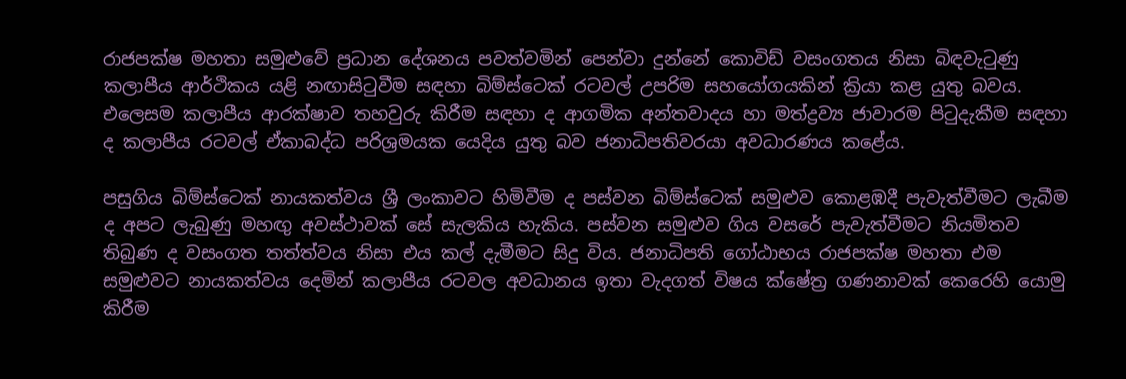රාජපක්ෂ මහතා සමුළුවේ ප්‍රධාන දේශනය පවත්වමින් පෙන්වා දුන්නේ කොවිඩ් වසංගතය නිසා බිඳවැටුණු කලාපීය ආර්ථිකය යළි නඟාසිටුවීම සඳහා බිම්ස්ටෙක් රටවල් උපරිම සහයෝගයකින් ක්‍රියා කළ යුතු බවය. එලෙසම කලාපීය ආරක්ෂාව තහවුරු කිරීම සඳහා ද ආගමික අන්තවාදය හා මත්ද්‍රව්‍ය ජාවාරම පිටුදැකීම සඳහා ද කලාපීය රටවල් ඒකාබද්ධ පරිශ්‍රමයක යෙදිය යුතු බව ජනාධිපතිවරයා අවධාරණය කළේය.

පසුගිය බිම්ස්ටෙක් නායකත්වය ශ්‍රී ලංකාවට හිමිවීම ද පස්වන බිම්ස්ටෙක් සමුළුව කොළඹදී පැවැත්වීමට ලැබීම ද අපට ලැබුණු මහඟු අවස්ථාවක් සේ සැලකිය හැකිය. පස්වන සමුළුව ගිය වසරේ පැවැත්වීමට නියමිතව තිබුණ ද වසංගත තත්ත්වය නිසා එය කල් දැමීමට සිදු විය. ජනාධිපති ගෝඨාභය රාජපක්ෂ මහතා එම සමුළුවට නායකත්වය දෙමින් කලාපීය රටවල අවධානය ඉතා වැදගත් විෂය ක්ෂේත්‍ර ගණනාවක් කෙරෙහි යොමු කිරීම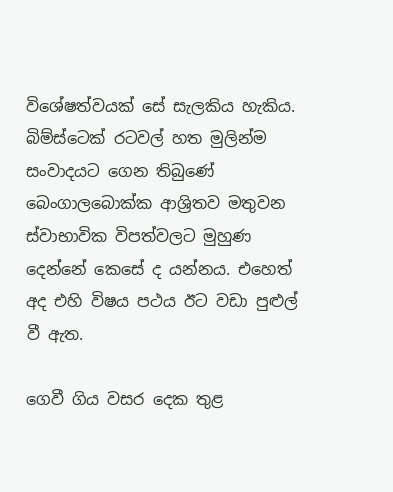විශේෂත්වයක් සේ සැලකිය හැකිය. බිම්ස්ටෙක් රටවල් හත මුලින්ම සංවාදයට ගෙන තිබුණේ බෙංගාලබොක්ක ආශ්‍රිතව මතුවන ස්වාභාවික විපත්වලට මුහුණ දෙන්නේ කෙසේ ද යන්නය. එහෙත් අද එහි විෂය පථය ඊට වඩා පුළුල් වී ඇත.

ගෙවී ගිය වසර දෙක තුළ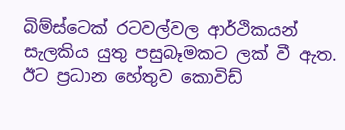බිම්ස්ටෙක් රටවල්වල ආර්ථිකයන් සැලකිය යුතු පසුබෑමකට ලක් වී ඇත. ඊට ප්‍රධාන හේතුව කොවිඩ්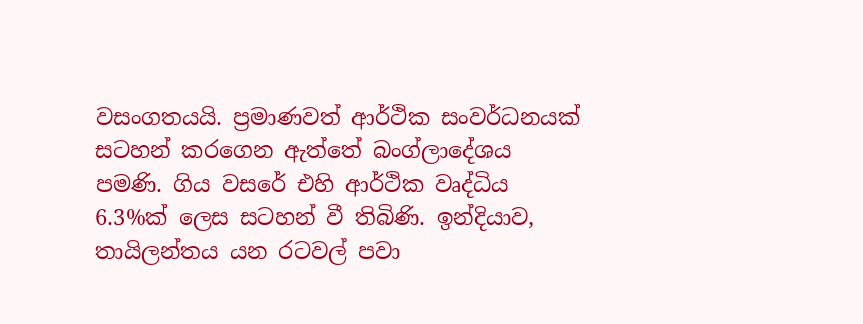වසංගතයයි. ප්‍රමාණවත් ආර්ථික සංවර්ධනයක් සටහන් කරගෙන ඇත්තේ බංග්ලාදේශය පමණි. ගිය වසරේ එහි ආර්ථික වෘද්ධිය 6.3%ක් ලෙස සටහන් වී තිබිණි. ඉන්දියාව, තායිලන්තය යන රටවල් පවා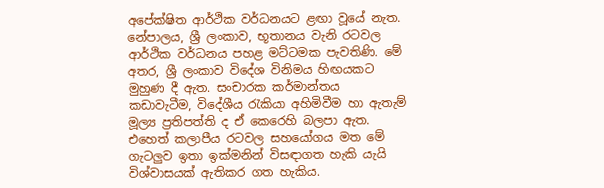අපේක්ෂිත ආර්ථික වර්ධනයට ළඟා වූයේ නැත. නේපාලය, ශ්‍රී ලංකාව, භූතානය වැනි රටවල ආර්ථික වර්ධනය පහළ මට්ටමක පැවතිණි. මේ අතර, ශ්‍රී ලංකාව විදේශ විනිමය හිඟයකට මුහුණ දී ඇත. සංචාරක කර්මාන්තය කඩාවැටීම, විදේශීය රැකියා අහිමිවීම හා ඇතැම් මූල්‍ය ප්‍රතිපත්ති ද ඒ කෙරෙහි බලපා ඇත. එහෙත් කලාපීය රටවල සහයෝගය මත මේ ගැටලුව ඉතා ඉක්මනින් විසඳාගත හැකි යැයි විශ්වාසයක් ඇතිකර ගත හැකිය.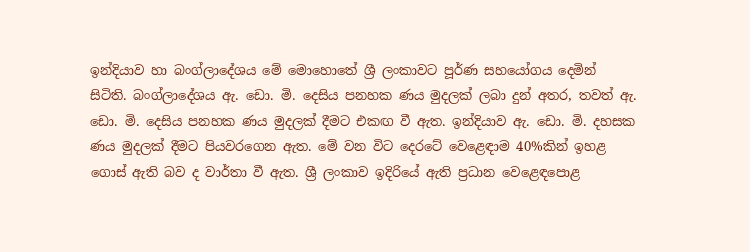ඉන්දියාව හා බංග්ලාදේශය මේ මොහොතේ ශ්‍රී ලංකාවට පූර්ණ සහයෝගය දෙමින් සිටිති. බංග්ලාදේශය ඇ. ඩො. මි. දෙසිය පනහක ණය මුදලක් ලබා දුන් අතර, තවත් ඇ. ඩො. මි. දෙසිය පනහක ණය මුදලක් දීමට එකඟ වී ඇත. ඉන්දියාව ඇ. ඩො. මි. දහසක ණය මුදලක් දීමට පියවරගෙන ඇත. මේ වන විට දෙරටේ වෙළෙඳාම 40%කින් ඉහළ ගොස් ඇති බව ද වාර්තා වී ඇත. ශ්‍රී ලංකාව ඉදිරියේ ඇති ප්‍රධාන වෙළෙඳපොළ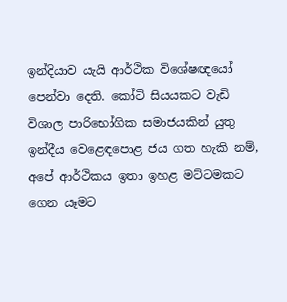ඉන්දියාව යැයි ආර්ථික විශේෂඥයෝ පෙන්වා දෙති. කෝටි සියයකට වැඩි විශාල පාරිභෝගික සමාජයකින් යුතු ඉන්දීය වෙළෙඳපොළ ජය ගත හැකි නම්, අපේ ආර්ථිකය ඉතා ඉහළ මට්ටමකට ගෙන යෑමට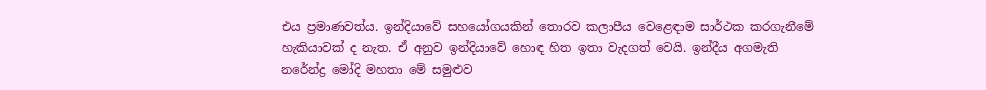එය ප්‍රමාණවත්ය. ඉන්දියාවේ සහයෝගයකින් තොරව කලාපීය වෙළෙඳාම සාර්ථක කරගැනීමේ හැකියාවක් ද නැත. ඒ අනුව ඉන්දියාවේ හොඳ හිත ඉතා වැදගත් වෙයි. ඉන්දීය අගමැති නරේන්ද්‍ර මෝදි මහතා මේ සමුළුව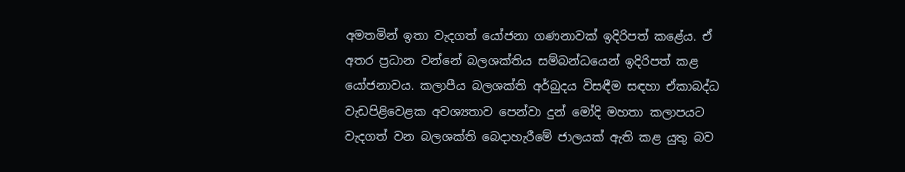අමතමින් ඉතා වැදගත් යෝජනා ගණනාවක් ඉදිරිපත් කළේය. ඒ අතර ප්‍රධාන වන්නේ බලශක්තිය සම්බන්ධයෙන් ඉදිරිපත් කළ යෝජනාවය. කලාපීය බලශක්ති අර්බුදය විසඳීම සඳහා ඒකාබද්ධ වැඩපිළිවෙළක අවශ්‍යතාව පෙන්වා දුන් මෝදි මහතා කලාපයට වැදගත් වන බලශක්ති බෙදාහැරීමේ ජාලයක් ඇති කළ යුතු බව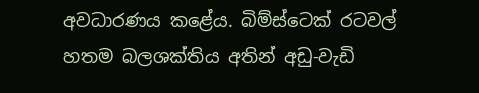අවධාරණය කළේය. බිම්ස්ටෙක් රටවල් හතම බලශක්තිය අතින් අඩු-වැඩි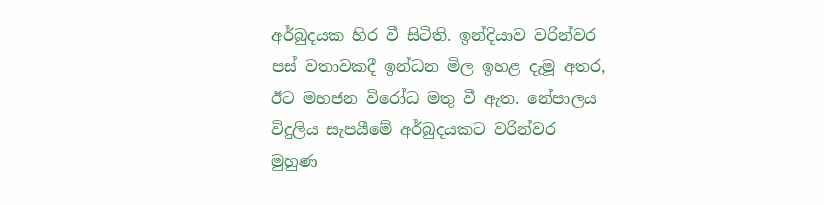අර්බුදයක හිර වී සිටිති. ඉන්දියාව වරින්වර පස් වතාවකදී ඉන්ධන මිල ඉහළ දැමූ අතර, ඊට මහජන විරෝධ මතු වී ඇත. නේපාලය විදුලිය සැපයීමේ අර්බුදයකට වරින්වර මුහුණ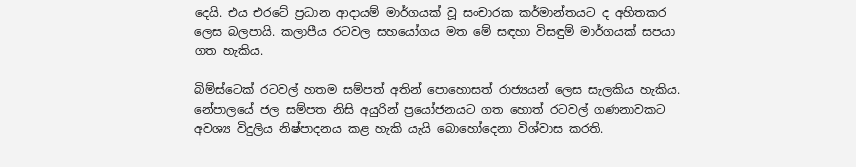දෙයි. එය එරටේ ප්‍රධාන ආදායම් මාර්ගයක් වූ සංචාරක කර්මාන්තයට ද අහිතකර ලෙස බලපායි. කලාපීය රටවල සහයෝගය මත මේ සඳහා විසඳුම් මාර්ගයක් සපයා ගත හැකිය.

බිම්ස්ටෙක් රටවල් හතම සම්පත් අතින් පොහොසත් රාජ්‍යයන් ලෙස සැලකිය හැකිය. නේපාලයේ ජල සම්පත නිසි අයුරින් ප්‍රයෝජනයට ගත හොත් රටවල් ගණනාවකට අවශ්‍ය විදුලිය නිෂ්පාදනය කළ හැකි යැයි බොහෝදෙනා විශ්වාස කරති.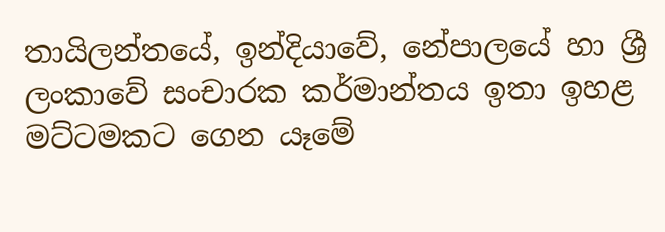තායිලන්තයේ, ඉන්දියාවේ, නේපාලයේ හා ශ්‍රී ලංකාවේ සංචාරක කර්මාන්තය ඉතා ඉහළ මට්ටමකට ගෙන යෑමේ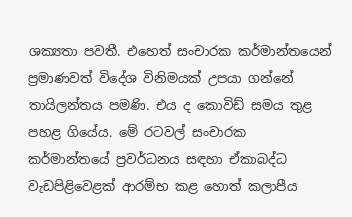ශක්‍යතා පවතී. එහෙත් සංචාරක කර්මාන්තයෙන් ප්‍රමාණවත් විදේශ විනිමයක් උපයා ගන්නේ තායිලන්තය පමණි. එය ද කොවිඩ් සමය තුළ පහළ ගියේය. මේ රටවල් සංචාරක කර්මාන්තයේ ප්‍රවර්ධනය සඳහා ඒකාබද්ධ වැඩපිළිවෙළක් ආරම්භ කළ හොත් කලාපීය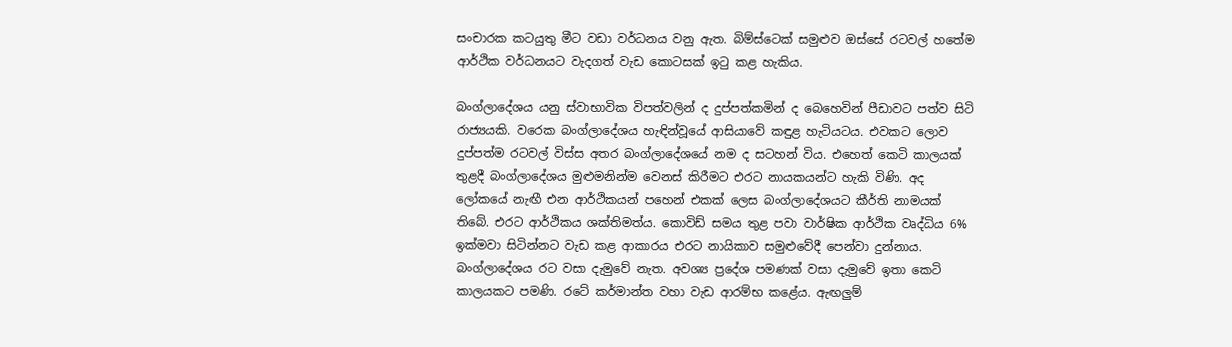සංචාරක කටයුතු මීට වඩා වර්ධනය වනු ඇත. බිම්ස්ටෙක් සමුළුව ඔස්සේ රටවල් හතේම ආර්ථික වර්ධනයට වැදගත් වැඩ කොටසක් ඉටු කළ හැකිය.

බංග්ලාදේශය යනු ස්වාභාවික විපත්වලින් ද දුප්පත්කමින් ද බෙහෙවින් පීඩාවට පත්ව සිටි රාජ්‍යයකි. වරෙක බංග්ලාදේශය හැඳින්වූයේ ආසියාවේ කඳුළ හැටියටය. එවකට ලොව දුප්පත්ම රටවල් විස්ස අතර බංග්ලාදේශයේ නම ද සටහන් විය. එහෙත් කෙටි කාලයක් තුළදී බංග්ලාදේශය මුළුමනින්ම වෙනස් කිරීමට එරට නායකයන්ට හැකි විණි. අද ලෝකයේ නැඟී එන ආර්ථිකයන් පහෙන් එකක් ලෙස බංග්ලාදේශයට කීර්ති නාමයක් තිබේ. එරට ආර්ථිකය ශක්තිමත්ය. කොවිඩ් සමය තුළ පවා වාර්ෂික ආර්ථික වෘද්ධිය 6% ඉක්මවා සිටින්නට වැඩ කළ ආකාරය එරට නායිකාව සමුළුවේදී පෙන්වා දුන්නාය. බංග්ලාදේශය රට වසා දැමුවේ නැත. අවශ්‍ය ප්‍රදේශ පමණක් වසා දැමුවේ ඉතා කෙටි කාලයකට පමණි. රටේ කර්මාන්ත වහා වැඩ ආරම්භ කළේය. ඇඟලුම්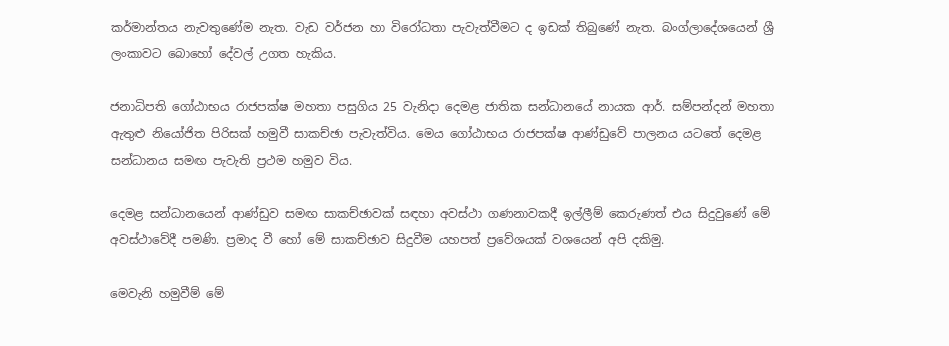කර්මාන්තය නැවතුණේම නැත. වැඩ වර්ජන හා විරෝධතා පැවැත්වීමට ද ඉඩක් තිබුණේ නැත. බංග්ලාදේශයෙන් ශ්‍රී ලංකාවට බොහෝ දේවල් උගත හැකිය.

ජනාධිපති ගෝඨාභය රාජපක්ෂ මහතා පසුගිය 25 වැනිදා දෙමළ ජාතික සන්ධානයේ නායක ආර්. සම්පන්දන් මහතා ඇතුළු නියෝජිත පිරිසක් හමුවී සාකච්ඡා පැවැත්විය. මෙය ගෝඨාභය රාජපක්ෂ ආණ්ඩුවේ පාලනය යටතේ දෙමළ සන්ධානය සමඟ පැවැති ප්‍රථම හමුව විය.

දෙමළ සන්ධානයෙන් ආණ්ඩුව සමඟ සාකච්ඡාවක් සඳහා අවස්ථා ගණනාවකදී ඉල්ලීම් කෙරුණත් එය සිදුවුණේ මේ අවස්ථාවේදී පමණි. ප්‍රමාද වී හෝ මේ සාකච්ඡාව සිදුවීම යහපත් ප්‍රවේශයක් වශයෙන් අපි දකිමු.

මෙවැනි හමුවීම් මේ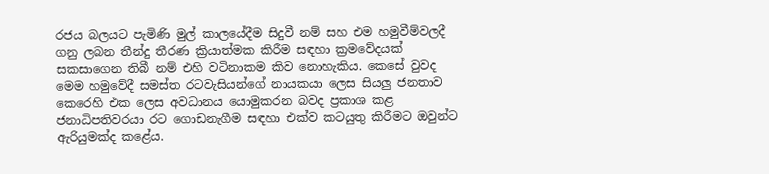රජය බලයට පැමිණි මුල් කාලයේදීම සිදුවී නම් සහ එම හමුවීම්වලදී ගනු ලබන තීන්දු තීරණ ක්‍රියාත්මක කිරීම සඳහා ක්‍රමවේදයක් සකසාගෙන තිබී නම් එහි වටිනාකම කිව නොහැකිය. කෙසේ වුවද මෙම හමුවේදී සමස්ත රටවැසියන්ගේ නායකයා ලෙස සියලු‍ ජනතාව කෙරෙහි එක ලෙස අවධානය යොමුකරන බවද ප්‍රකාශ කළ ජනාධිපතිවරයා රට ගොඩනැගීම සඳහා එක්ව කටයුතු කිරීමට ඔවුන්ට ඇරියුමක්ද කළේය.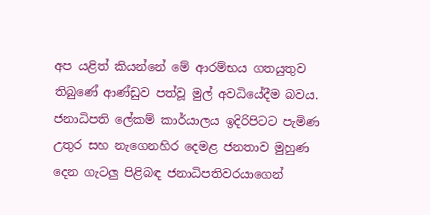අප යළිත් කියන්නේ මේ ආරම්භය ගතයුතුව තිබුණේ ආණ්ඩුව පත්වූ මුල් අවධියේදීම බවය. ජනාධිපති ලේකම් කාර්යාලය ඉදිරිපිටට පැමිණ උතුර සහ නැගෙනහිර දෙමළ ජනතාව මුහුණ දෙන ගැටලු‍ පිළිබඳ ජනාධිපතිවරයාගෙන්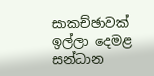සාකච්ඡාවක් ඉල්ලා දෙමළ සන්ධාන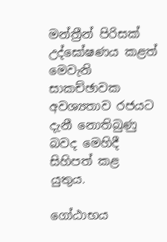මන්ත්‍රීන් පිරිසක් උද්ඝෝෂණය කළත් මෙවැනි සාකච්ඡාවක අවශ්‍යතාව රජයට දැනී නොතිබුණු බවද මෙහිදී සිහිපත් කළ යුතුය.

ගෝඨාභය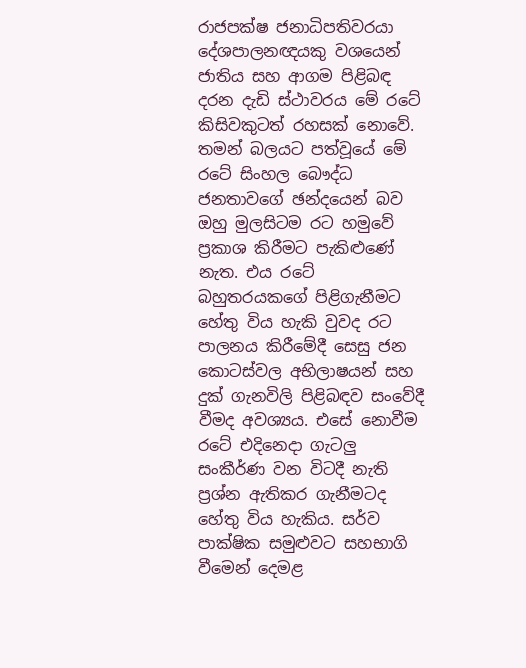රාජපක්ෂ ජනාධිපතිවරයා දේශපාලනඥයකු වශයෙන් ජාතිය සහ ආගම පිළිබඳ දරන දැඩි ස්ථාවරය මේ රටේ කිසිවකුටත් රහසක් නොවේ. තමන් බලයට පත්වූයේ මේ රටේ සිංහල බෞද්ධ ජනතාවගේ ඡන්දයෙන් බව ඔහු මුලසිටම රට හමුවේ ප්‍රකාශ කිරීමට පැකිළුණේ නැත. එය රටේ බහුතරයකගේ පිළිගැනීමට හේතු විය හැකි වුවද රට පාලනය කිරීමේදී සෙසු ජන කොටස්වල අභිලාෂයන් සහ දුක් ගැනවිලි පිළිබඳව සංවේදී වීමද අවශ්‍යය. එසේ නොවීම රටේ එදිනෙදා ගැටලු‍ සංකීර්ණ වන විටදී නැති ප්‍රශ්න ඇතිකර ගැනීමටද හේතු විය හැකිය. සර්ව පාක්ෂික සමුළුවට සහභාගි වීමෙන් දෙමළ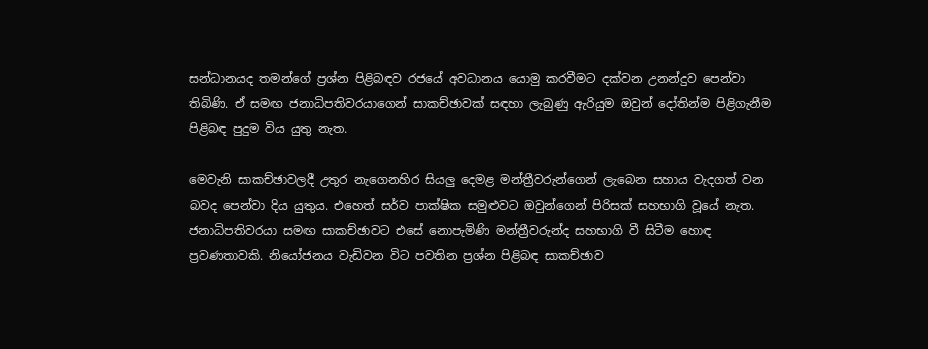සන්ධානයද තමන්ගේ ප්‍රශ්න පිළිබඳව රජයේ අවධානය යොමු කරවීමට දක්වන උනන්දුව පෙන්වා තිබිණි. ඒ සමඟ ජනාධිපතිවරයාගෙන් සාකච්ඡාවක් සඳහා ලැබුණු ඇරියුම ඔවුන් දෝතින්ම පිළිගැනීම පිළිබඳ පුදුම විය යුතු නැත.

මෙවැනි සාකච්ඡාවලදී උතුර නැගෙනහිර සියලු‍ දෙමළ මන්ත්‍රීවරුන්ගෙන් ලැබෙන සහාය වැදගත් වන බවද පෙන්වා දිය යුතුය. එහෙත් සර්ව පාක්ෂික සමුළුවට ඔවුන්ගෙන් පිරිසක් සහභාගි වූයේ නැත. ජනාධිපතිවරයා සමඟ සාකච්ඡාවට එසේ නොපැමිණි මන්ත්‍රීවරුන්ද සහභාගි වී සිටීම හොඳ ප්‍රවණතාවකි. නියෝජනය වැඩිවන විට පවතින ප්‍රශ්න පිළිබඳ සාකච්ඡාව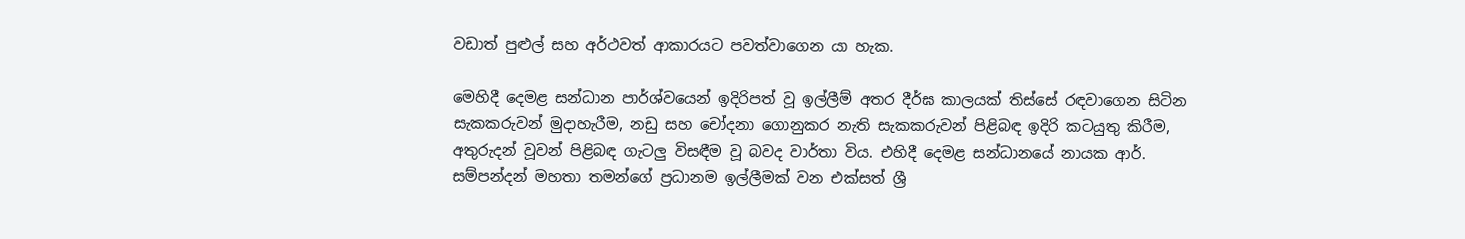වඩාත් පුළුල් සහ අර්ථවත් ආකාරයට පවත්වාගෙන යා හැක.

මෙහිදී දෙමළ සන්ධාන පාර්ශ්වයෙන් ඉදිරිපත් වූ ඉල්ලීම් අතර දීර්ඝ කාලයක් තිස්සේ රඳවාගෙන සිටින සැකකරුවන් මුදාහැරීම, නඩු සහ චෝදනා ගොනුකර නැති සැකකරුවන් පිළිබඳ ඉදිරි කටයුතු කිරීම, අතුරුදන් වූවන් පිළිබඳ ගැටලු‍ විසඳීම වූ බවද වාර්තා විය. එහිදී දෙමළ සන්ධානයේ නායක ආර්. සම්පන්දන් මහතා තමන්ගේ ප්‍රධානම ඉල්ලීමක් වන එක්සත් ශ්‍රී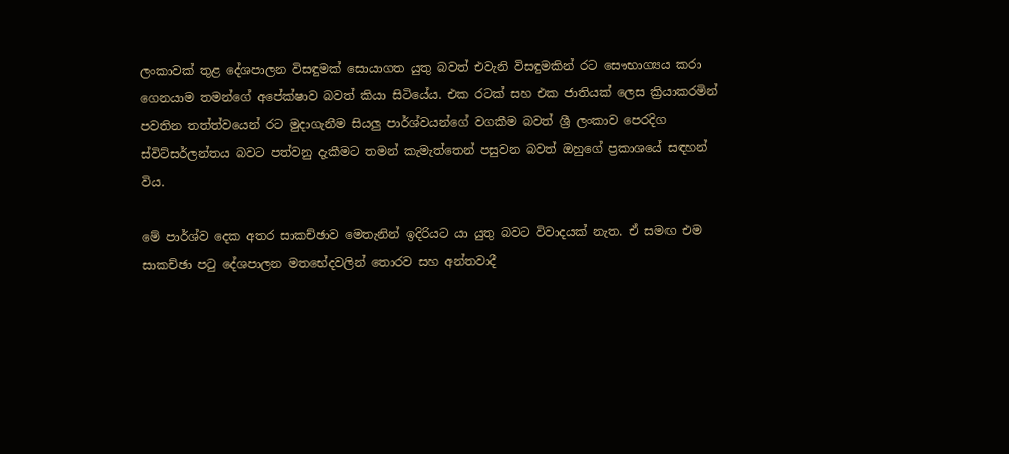ලංකාවක් තුළ දේශපාලන විසඳුමක් සොයාගත යුතු බවත් එවැනි විසඳුමකින් රට සෞභාග්‍යය කරා ගෙනයාම තමන්ගේ අපේක්ෂාව බවත් කියා සිටියේය. එක රටක් සහ එක ජාතියක් ලෙස ක්‍රියාකරමින් පවතින තත්ත්වයෙන් රට මුදාගැනීම සියලු‍ පාර්ශ්වයන්ගේ වගකීම බවත් ශ්‍රී ලංකාව පෙරදිග ස්විට්සර්ලන්තය බවට පත්වනු දැකීමට තමන් කැමැත්තෙන් පසුවන බවත් ඔහුගේ ප්‍රකාශයේ සඳහන් විය.

මේ පාර්ශ්ව දෙක අතර සාකච්ඡාව මෙතැනින් ඉදිරියට යා යුතු බවට විවාදයක් නැත. ඒ සමඟ එම සාකච්ඡා පටු දේශපාලන මතභේදවලින් තොරව සහ අන්තවාදී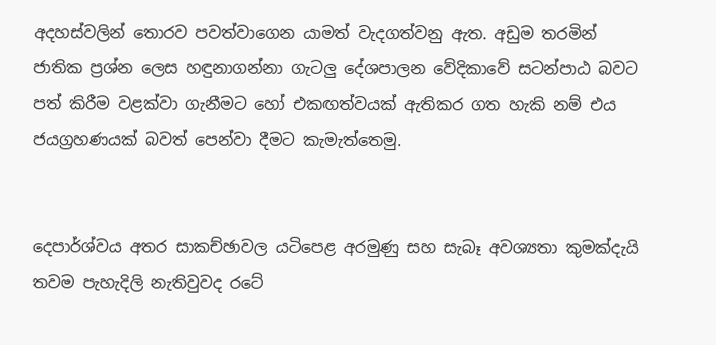අදහස්වලින් තොරව පවත්වාගෙන යාමත් වැදගත්වනු ඇත. අඩුම තරමින් ජාතික ප්‍රශ්න ලෙස හඳුනාගන්නා ගැටලු‍ දේශපාලන වේදිකාවේ සටන්පාඨ බවට පත් කිරීම වළක්වා ගැනීමට හෝ එකඟත්වයක් ඇතිකර ගත හැකි නම් එය ජයග්‍රහණයක් බවත් පෙන්වා දීමට කැමැත්තෙමු.


දෙපාර්ශ්වය අතර සාකච්ඡාවල යටිපෙළ අරමුණු සහ සැබෑ අවශ්‍යතා කුමක්දැයි තවම පැහැදිලි නැතිවුවද රටේ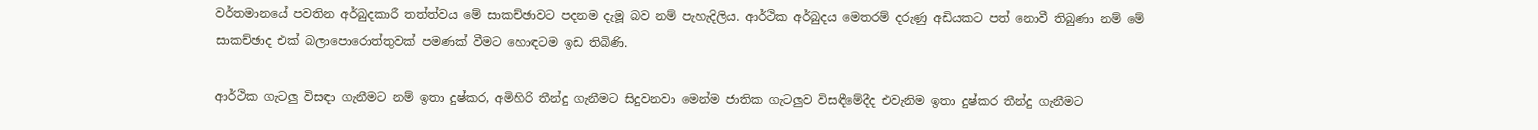වර්තමානයේ පවතින අර්බුදකාරී තත්ත්වය මේ සාකච්ඡාවට පදනම දැමූ බව නම් පැහැදිලිය. ආර්ථික අර්බුදය මෙතරම් දරුණු අඩියකට පත් නොවී තිබුණා නම් මේ සාකච්ඡාද එක් බලාපොරොත්තුවක් පමණක් වීමට හොඳටම ඉඩ තිබිණි.

ආර්ථික ගැටලු‍ විසඳා ගැනීමට නම් ඉතා දුෂ්කර, අමිහිරි තීන්දු ගැනීමට සිදුවනවා මෙන්ම ජාතික ගැටලු‍ව විසඳීමේදීද එවැනිම ඉතා දුෂ්කර තීන්දු ගැනීමට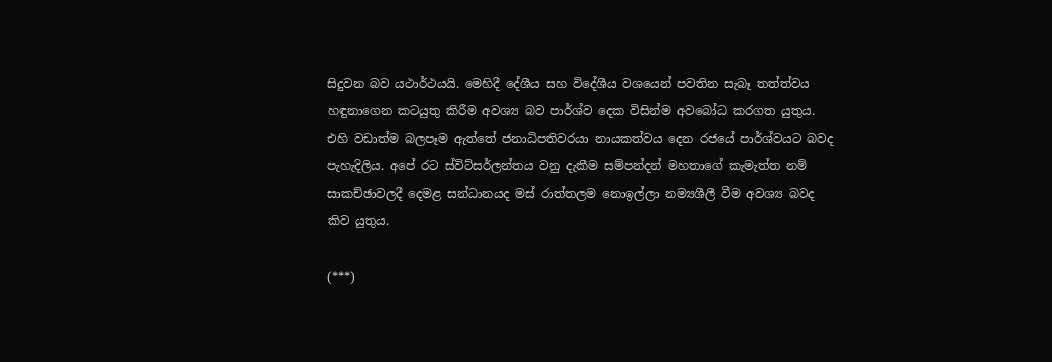සිදුවන බව යථාර්ථයයි. මෙහිදී දේශීය සහ විදේශීය වශයෙන් පවතින සැබෑ තත්ත්වය හඳුනාගෙන කටයුතු කිරීම අවශ්‍ය බව පාර්ශ්ව දෙක විසින්ම අවබෝධ කරගත යුතුය. එහි වඩාත්ම බලපෑම ඇත්තේ ජනාධිපතිවරයා නායකත්වය දෙන රජයේ පාර්ශ්වයට බවද පැහැදිලිය. අපේ රට ස්විට්සර්ලන්තය වනු දැකීම සම්පන්දන් මහතාගේ කැමැත්ත නම් සාකච්ඡාවලදී දෙමළ සන්ධානයද මස් රාත්තලම නොඉල්ලා නම්‍යශීලී වීම අවශ්‍ය බවද කිව යුතුය.

(***)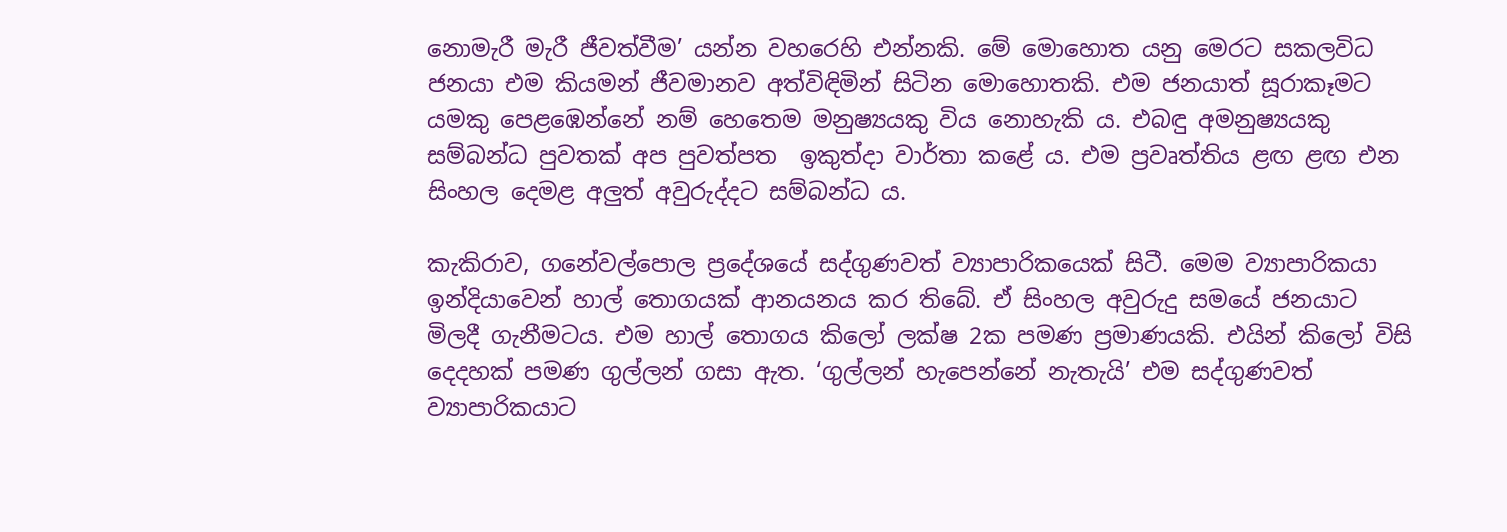නොමැරී මැරී ජීවත්වීම’ යන්න වහරෙහි එන්නකි. මේ මොහොත යනු මෙරට සකලවිධ ජනයා එම කියමන් ජීවමානව අත්විඳිමින් සිටින මොහොතකි. එම ජනයාත් සූරාකෑමට යමකු පෙළඹෙන්නේ නම් හෙතෙම මනුෂ්‍යයකු විය නොහැකි ය. එබඳු අමනුෂ්‍යයකු සම්බන්ධ පුවතක් අප පුවත්පත  ඉකුත්දා වාර්තා කළේ ය. එම ප්‍රවෘත්තිය ළඟ ළඟ එන සිංහල දෙමළ අලුත් අවුරුද්දට සම්බන්ධ ය.

කැකිරාව, ගනේවල්පොල ප්‍රදේශයේ සද්ගුණවත් ව්‍යාපාරිකයෙක් සිටී. මෙම ව්‍යාපාරිකයා ඉන්දියාවෙන් හාල් තොගයක් ආනයනය කර තිබේ. ඒ සිංහල අවුරුදු සමයේ ජනයාට මිලදී ගැනීමටය. එම හාල් තොගය කිලෝ ලක්ෂ 2ක පමණ ප්‍රමාණයකි. එයින් කිලෝ විසි දෙදහක් පමණ ගුල්ලන් ගසා ඇත. ‘ගුල්ලන් හැපෙන්නේ නැතැයි’ එම සද්ගුණවත් ව්‍යාපාරිකයාට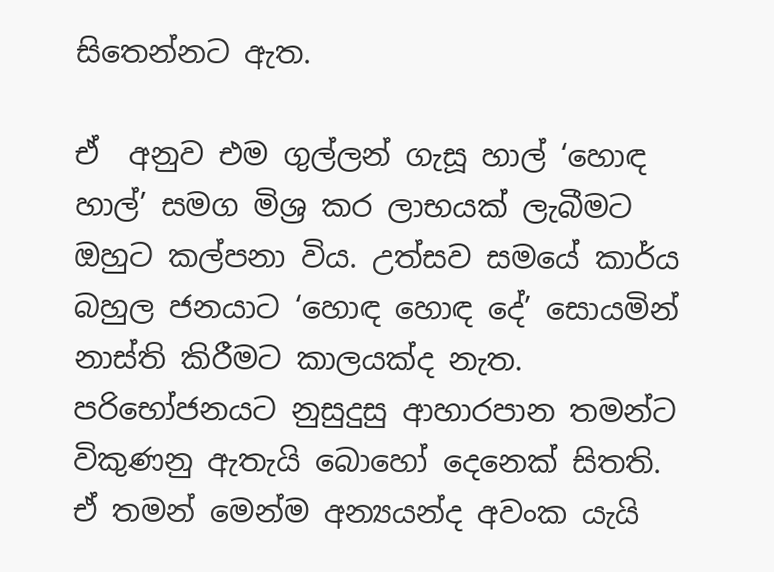සිතෙන්නට ඇත.

ඒ  අනුව එම ගුල්ලන් ගැසූ හාල් ‘හොඳ හාල්’ සමග මිශ්‍ර කර ලාභයක් ලැබීමට ඔහුට කල්පනා විය. උත්සව සමයේ කාර්ය බහුල ජනයාට ‘හොඳ හොඳ දේ’ සොයමින් නාස්ති කිරීමට කාලයක්ද නැත. පරිභෝජනයට නුසුදුසු ආහාරපාන තමන්ට විකුණනු ඇතැයි බොහෝ දෙනෙක් සිතති. ඒ තමන් මෙන්ම අන්‍යයන්ද අවංක යැයි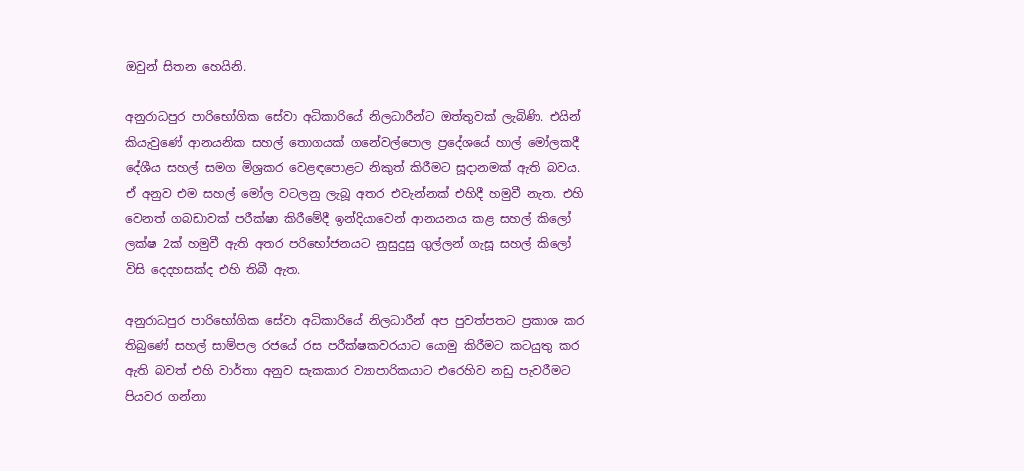ඔවුන් සිතන හෙයිනි.

අනුරාධපුර පාරිභෝගික සේවා අධිකාරියේ නිලධාරීන්ට ඔත්තුවක් ලැබිණි. එයින් කියැවුණේ ආනයනික සහල් තොගයක් ගනේවල්පොල ප්‍රදේශයේ හාල් මෝලකදී දේශීය සහල් සමග මිශ්‍රකර වෙළඳපොළට නිකුත් කිරීමට සූදානමක් ඇති බවය. ඒ අනුව එම සහල් මෝල වටලනු ලැබූ අතර එවැන්නක් එහිදී හමුවී නැත. එහි වෙනත් ගබඩාවක් පරීක්ෂා කිරීමේදී ඉන්දියාවෙන් ආනයනය කළ සහල් කිලෝ ලක්ෂ 2ක් හමුවී ඇති අතර පරිභෝජනයට නුසුදුසු ගුල්ලන් ගැසූ සහල් කිලෝ විසි දෙදහසක්ද එහි තිබී ඇත.

අනුරාධපුර පාරිභෝගික සේවා අධිකාරියේ නිලධාරීන් අප පුවත්පතට ප්‍රකාශ කර තිබුණේ සහල් සාම්පල රජයේ රස පරීක්ෂකවරයාට යොමු කිරීමට කටයුතු කර ඇති බවත් එහි වාර්තා අනුව සැකකාර ව්‍යාපාරිකයාට එරෙහිව නඩු පැවරීමට පියවර ගන්නා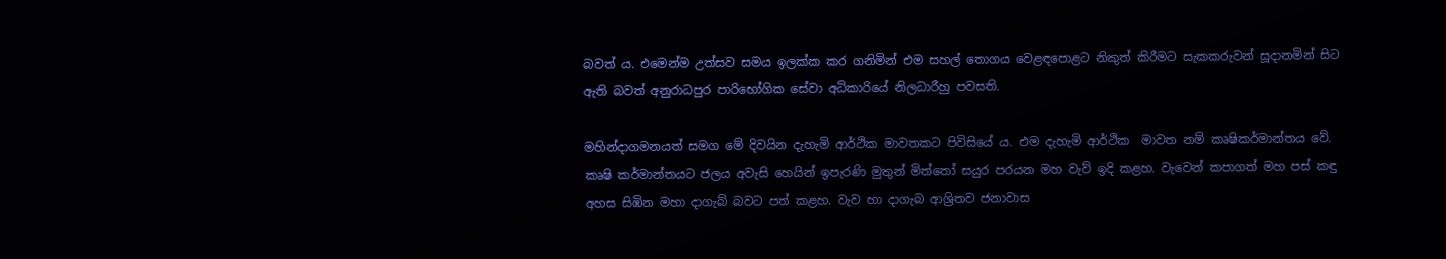බවත් ය. එමෙන්ම උත්සව සමය ඉලක්ක කර ගනිමින් එම සහල් තොගය වෙළඳපොළට නිකුත් කිරීමට සැකකරුවන් සූදානමින් සිට ඇති බවත් අනුරාධපුර පාරිභෝගික සේවා අධිකාරියේ නිලධාරීහු පවසති.

මහින්දාගමනයත් සමග මේ දිවයින දැහැමි ආර්ථික මාවතකට පිවිසියේ ය. එම දැහැමි ආර්ථික  මාවත නම් කෘෂිකර්මාන්තය වේ. කෘෂි කර්මාන්තයට ජලය අවැසි හෙයින් ඉපැරණි මුතුන් මිත්තෝ සයුර පරයන මහ වැව් ඉදි කළහ. වැවෙන් කපාගත් මහ පස් කඳු අහස සිඹින මහා දාගැබ් බවට පත් කළහ. වැව හා දාගැබ ආශ්‍රිතව ජනාවාස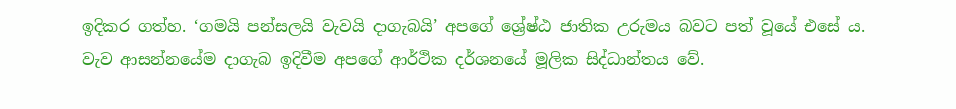ඉදිකර ගත්හ. ‘ගමයි පන්සලයි වැවයි දාගැබයි’ අපගේ ශ්‍රේෂ්ඨ ජාතික උරුමය බවට පත් වූයේ එසේ ය.
වැව ආසන්නයේම දාගැබ ඉදිවීම අපගේ ආර්ථික දර්ශනයේ මූලික සිද්ධාන්තය වේ.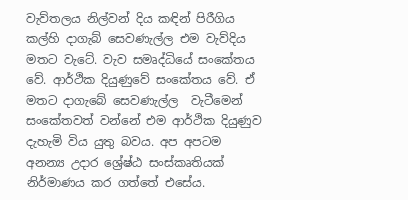වැව්තලය නිල්වන් දිය කඳින් පිරීගිය කල්හි දාගැබ් සෙවණැල්ල එම වැව්දිය මතට වැටේ. වැව සමෘද්ධියේ සංකේතය වේ. ආර්ථික දියුණුවේ සංකේතය වේ. ඒ මතට දාගැබේ සෙවණැල්ල  වැටීමෙන් සංකේතවත් වන්නේ එම ආර්ථික දියුණුව දැහැමි විය යුතු බවය. අප අපටම  අනන්‍ය උදාර ශ්‍රේෂ්ඨ සංස්කෘතියක් නිර්මාණය කර ගත්තේ එසේය.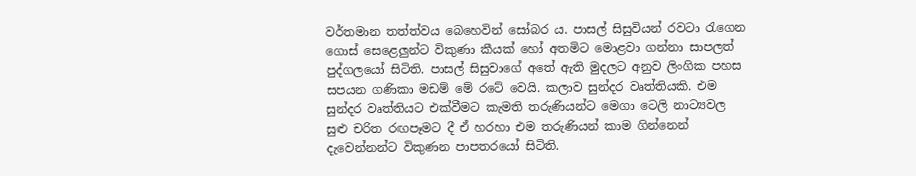වර්තමාන තත්ත්වය බෙහෙවින් සෝබර ය. පාසල් සිසුවියන් රවටා රැගෙන ගොස් සෙළෙලුන්ට විකුණා කීයක් හෝ අතමිට මොළවා ගන්නා සාපලත් පුද්ගලයෝ සිටිති. පාසල් සිසුවාගේ අතේ ඇති මුදලට අනුව ලිංගික පහස සපයන ගණිකා මඩම් මේ රටේ වෙයි. කලාව සුන්දර වෘත්තියකි. එම සුන්දර වෘත්තියට එක්වීමට කැමති තරුණියන්ට මෙගා ටෙලි නාට්‍යවල සුළු චරිත රඟපෑමට දී ඒ හරහා එම තරුණියන් කාම ගින්නෙන් දැවෙන්නන්ට විකුණන පාපතරයෝ සිටිති.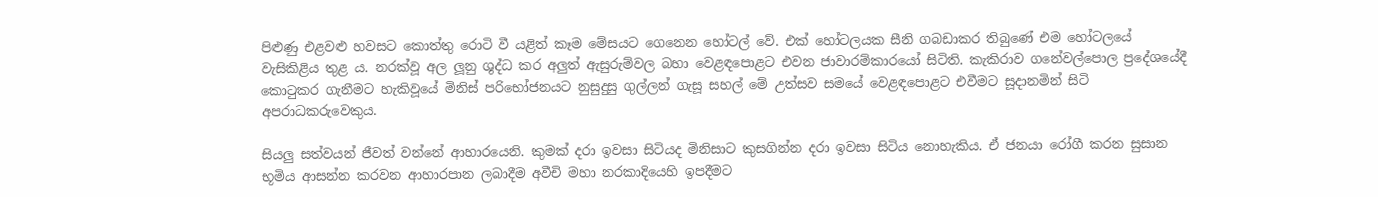පිළුණු එළවළු හවසට කොත්තු රොටි වී යළිත් කෑම මේසයට ගෙනෙන හෝටල් වේ. එක් හෝටලයක සීනි ගබඩාකර තිබුණේ එම හෝටලයේ  වැසිකිළිය තුළ ය. නරක්වූ අල ලූනු ශුද්ධ කර අලුත් ඇසුරුම්වල බහා වෙළඳපොළට එවන ජාවාරම්කාරයෝ සිටිති. කැකිරාව ගනේවල්පොල ප්‍රදේශයේදී කොටුකර ගැනීමට හැකිවූයේ මිනිස් පරිභෝජනයට නුසුදුසු ගුල්ලන් ගැසූ සහල් මේ උත්සව සමයේ වෙළඳපොළට එවීමට සූදානමින් සිටි අපරාධකරුවෙකුය.

සියලු සත්වයන් ජීවත් වන්නේ ආහාරයෙනි. කුමක් දරා ඉවසා සිටියද මිනිසාට කුසගින්න දරා ඉවසා සිටිය නොහැකිය. ඒ ජනයා රෝගී කරන සුසාන භූමිය ආසන්න කරවන ආහාරපාන ලබාදීම අවීචි මහා නරකාදියෙහි ඉපදීමට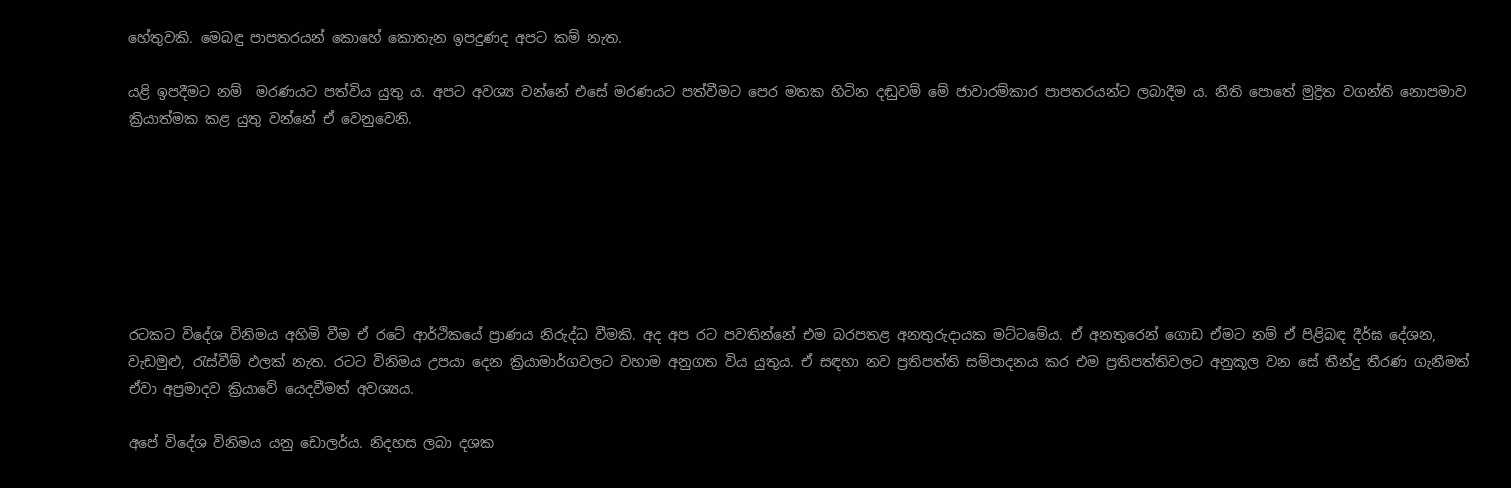හේතුවකි. මෙබඳු පාපතරයන් කොහේ කොතැන ඉපදුණද අපට කම් නැත.

යළි ඉපදීමට නම්  මරණයට පත්විය යුතු ය. අපට අවශ්‍ය වන්නේ එසේ මරණයට පත්වීමට පෙර මතක හිටින දඬුවම් මේ ජාවාරම්කාර පාපතරයන්ට ලබාදීම ය. නීති පොතේ මුද්‍රිත වගන්ති නොපමාව ක්‍රියාත්මක කළ යුතු වන්නේ ඒ වෙනුවෙනි.







රටකට විදේශ විනිමය අහිමි වීම ඒ රටේ ආර්ථිකයේ ප්‍රාණය නිරුද්ධ වීමකි. අද අප රට පවතින්නේ එම බරපතළ අනතුරුදායක මට්ටමේය. ඒ අනතුරෙන් ගොඩ ඒමට නම් ඒ පිළිබඳ දීර්ඝ දේශන, වැඩමුළු, රැස්වීම් ඵලක් නැත. රටට විනිමය උපයා දෙන ක්‍රියාමාර්ගවලට වහාම අනුගත විය යුතුය. ඒ සඳහා නව ප්‍රතිපත්ති සම්පාදනය කර එම ප්‍රතිපත්තිවලට අනුකූල වන සේ තීන්දු තීරණ ගැනීමත් ඒවා අප්‍රමාදව ක්‍රියාවේ යෙදවීමත් අවශ්‍යය.

අපේ විදේශ විනිමය යනු ඩොලර්ය. නිදහස ලබා දශක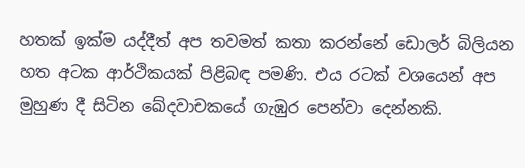හතක් ඉක්ම යද්දීත් අප තවමත් කතා කරන්නේ ඩොලර් බිලියන හත අටක ආර්ථිකයක් පිළිබඳ පමණි. එය රටක් වශයෙන් අප මුහුණ දී සිටින ඛේදවාචකයේ ගැඹුර පෙන්වා දෙන්නකි.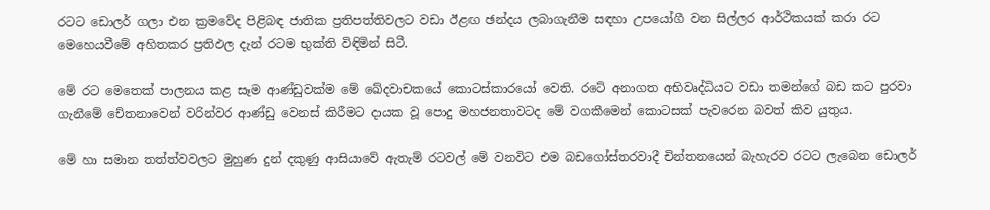රටට ඩොලර් ගලා එන ක්‍රමවේද පිළිබඳ ජාතික ප්‍රතිපත්තිවලට වඩා ඊළඟ ඡන්දය ලබාගැනීම සඳහා උපයෝගී වන සිල්ලර ආර්ථිකයක් කරා රට මෙහෙයවීමේ අහිතකර ප්‍රතිඵල දැන් රටම භුක්ති විඳිමින් සිටී.

මේ රට මෙතෙක් පාලනය කළ සෑම ආණ්ඩුවක්ම මේ ‍ඛේදවාචකයේ කොටස්කාරයෝ වෙති. රටේ අනාගත අභිවෘද්ධියට වඩා තමන්ගේ බඩ කට පුරවා ගැනීමේ චේතනාවෙන් වරින්වර ආණ්ඩු වෙනස් කිරීමට දායක වූ පොදු මහජනතාවටද මේ වගකීමෙන් කොටසක් පැවරෙන බවත් කිව යුතුය.

මේ හා සමාන තත්ත්වවලට මුහුණ දුන් දකුණු ආසියාවේ ඇතැම් රටවල් මේ වනවිට එම බඩගෝස්තරවාදී චින්තනයෙන් බැහැරව රටට ලැබෙන ඩොලර්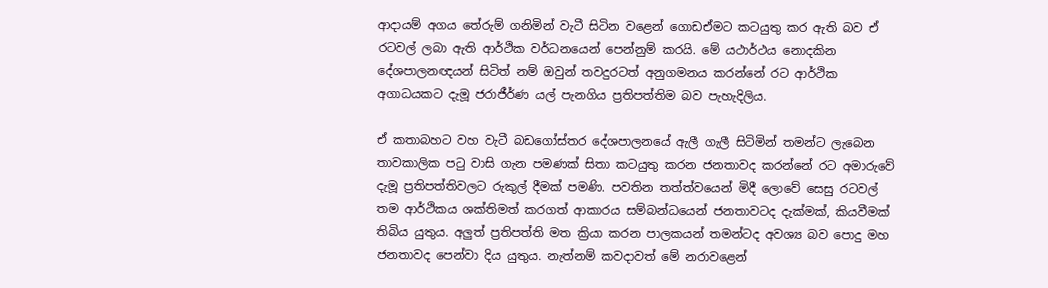ආදායම් අගය තේරුම් ගනිමින් වැටී සිටින වළෙන් ගොඩඒමට කටයුතු කර ඇති බව ඒ රටවල් ලබා ඇති ආර්ථික වර්ධනයෙන් පෙන්නුම් කරයි. මේ යථාර්ථය නොදකින දේශපාලනඥයන් සිටිත් නම් ඔවුන් තවදුරටත් අනුගමනය කරන්නේ රට ආර්ථික අගාධයකට දැමූ ජරාජීර්ණ යල් පැනගිය ප්‍රතිපත්තිම බව පැහැදිලිය.

ඒ කතාබහට වහ වැටී බඩගෝස්තර දේශපාලනයේ ඇලී ගැලී සිටිමින් තමන්ට ලැබෙන තාවකාලික පටු වාසි ගැන පමණක් සිතා කටයුතු කරන ජනතාවද කරන්නේ රට අමාරුවේ දැමූ ප්‍රතිපත්තිවලට රුකුල් දීමක් පමණි. පවතින තත්ත්වයෙන් මිදී ලොවේ සෙසු රටවල් තම ආර්ථිකය ශක්තිමත් කරගත් ආකාරය සම්බන්ධයෙන් ජනතාවටද දැක්මක්, කියවීමක් තිබිය යුතුය. අලු‍ත් ප්‍රතිපත්ති මත ක්‍රියා කරන පාලකයන් තමන්ටද අවශ්‍ය බව පොදු මහ ජනතාවද පෙන්වා දිය යුතුය. නැත්නම් කවදාවත් මේ නරාවළෙන්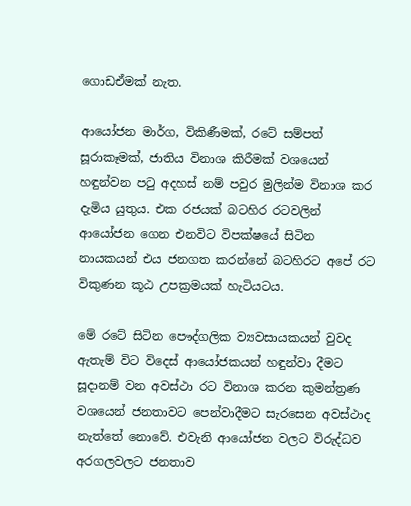ගොඩඒමක් නැත.

ආයෝජන මාර්ග, විකිණීමක්, රටේ සම්පත් සූරාකෑමක්, ජාතිය විනාශ කිරීමක් වශයෙන් හඳුන්වන පටු අදහස් නම් පවුර මුලින්ම විනාශ කර දැමිය යුතුය. එක රජයක් බටහිර රටවලින් ආයෝජන ගෙන එනවිට විපක්ෂයේ සිටින නායකයන් එය ජනගත කරන්නේ බටහිරට අපේ රට විකුණන කූඨ උපක්‍රමයක් හැටියටය.

මේ රටේ සිටින පෞද්ගලික ව්‍යවසායකයන් වුවද ඇතැම් විට විදෙස් ආයෝජකයන් හඳුන්වා දීමට සූදානම් වන අවස්ථා රට විනාශ කරන කුමන්ත්‍රණ වශයෙන් ජනතාවට පෙන්වාදීමට සැරසෙන අවස්ථාද නැත්තේ නොවේ. එවැනි ආයෝජන වලට විරුද්ධව අරගලවලට ජනතාව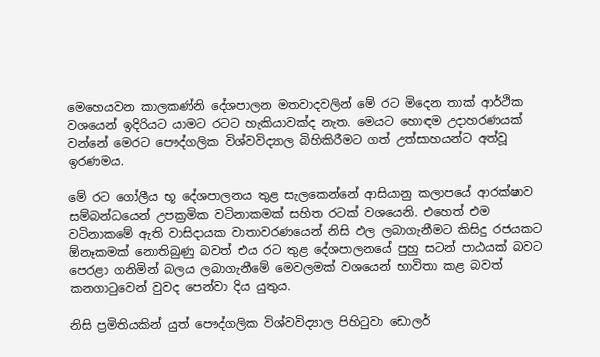මෙහෙයවන කාලකණ්නි දේශපාලන මතවාදවලින් මේ රට මිදෙන තාක් ආර්ථික වශයෙන් ඉදිරියට යාමට රටට හැකියාවක්ද නැත. මෙයට හොඳම උදාහරණයක් වන්නේ මෙරට පෞද්ගලික විශ්වවිද්‍යාල බිහිකිරීමට ගත් උත්සාහයන්ට අත්වූ ඉරණමය.

මේ රට ගෝලීය භූ දේශපාලනය තුළ සැලකෙන්නේ ආසියානු කලාපයේ ආරක්ෂාව සම්බන්ධයෙන් උපක්‍රමික වටිනාකමක් සහිත රටක් වශයෙනි. එහෙත් එම වටිනාකමේ ඇති වාසිදායක වාතාවරණයෙන් නිසි ඵල ලබාගැනීමට කිසිදු රජයකට ඕනෑකමක් නොතිබුණු බවත් එය රට තුළ දේශපාලනයේ පුහු සටන් පාඨයක් බවට පෙරළා ගනිමින් බලය ලබාගැනීමේ මෙවලමක් වශයෙන් භාවිතා කළ බවත් කනගාටුවෙන් වුවද පෙන්වා දිය යුතුය.

නිසි ප්‍රමිතියකින් යුත් පෞද්ගලික විශ්වවිද්‍යාල පිහිටුවා ඩොලර්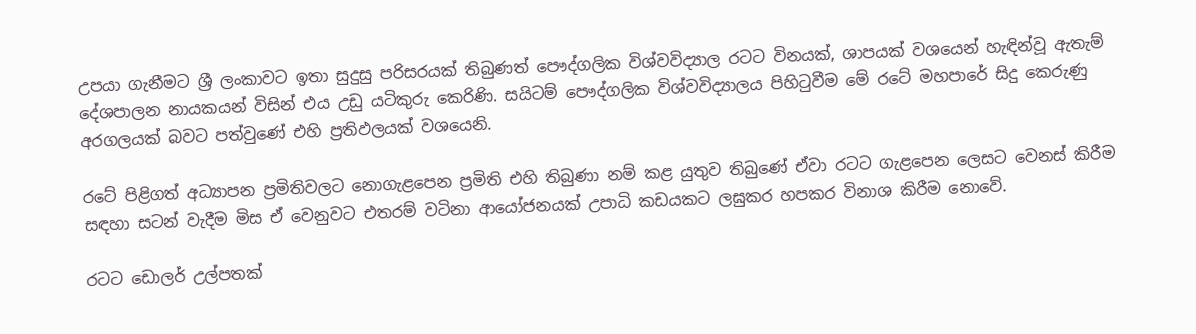උපයා ගැනීමට ශ්‍රී ලංකාවට ඉතා සුදුසු පරිසරයක් තිබුණත් පෞද්ගලික විශ්වවිද්‍යාල රටට විනයක්, ශාපයක් වශයෙන් හැඳින්වූ ඇතැම් දේශපාලන නායකයන් විසින් එය උඩු යටිකුරු කෙරිණි. සයිටම් පෞද්ගලික විශ්වවිද්‍යාලය පිහිටුවීම මේ රටේ මහපාරේ සිදු කෙරුණු අරගලයක් බවට පත්වුණේ එහි ප්‍රතිඵලයක් වශයෙනි.

රටේ පිළිගත් අධ්‍යාපන ප්‍රමිතිවලට නොගැළපෙන ප්‍රමිති එහි තිබුණා නම් කළ යුතුව තිබුණේ ඒවා රටට ගැළපෙන ලෙසට වෙනස් කිරීම සඳහා සටන් වැදීම මිස ඒ වෙනුවට එතරම් වටිනා ආයෝජනයක් උපාධි කඩයකට ලඝුකර හපකර විනාශ කිරීම නොවේ.

රටට ඩොලර් උල්පතක්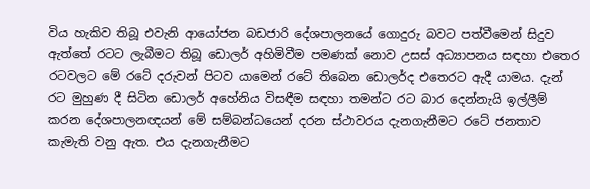විය හැකිව තිබූ එවැනි ආයෝජන බඩජාරි දේශපාලනයේ ගොදුරු බවට පත්වීමෙන් සිදුව ඇත්තේ රටට ලැබීමට තිබූ ඩොලර් අහිමිවීම පමණක් නොව උසස් අධ්‍යාපනය සඳහා එතෙර රටවලට මේ රටේ දරුවන් පිටව යාමෙන් රටේ තිබෙන ඩොලර්ද එතෙරට ඇදී යාමය. දැන් රට මුහුණ දී සිටින ඩොලර් අහේනිය විසඳීම සඳහා තමන්ට රට බාර දෙන්නැයි ඉල්ලීම් කරන දේශපාලනඥයන් මේ සම්බන්ධයෙන් දරන ස්ථාවරය දැනගැනීමට රටේ ජනතාව කැමැති වනු ඇත. එය දැනගැනීමට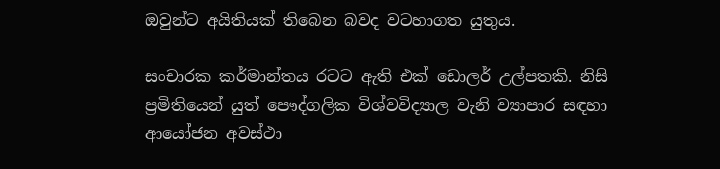ඔවුන්ට අයිතියක් තිබෙන බවද වටහාගත යුතුය.

සංචාරක කර්මාන්තය රටට ඇති එක් ඩොලර් උල්පතකි. නිසි ප්‍රමිතියෙන් යුත් පෞද්ගලික විශ්වවිද්‍යාල වැනි ව්‍යාපාර සඳහා ආයෝජන අවස්ථා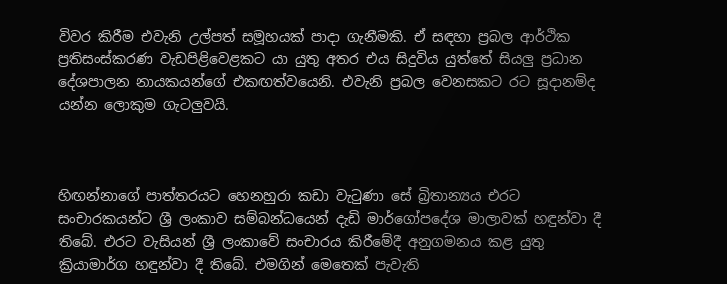විවර කිරීම එවැනි උල්පත් සමූහයක් පාදා ගැනීමකි. ඒ සඳහා ප්‍රබල ආර්ථික ප්‍රතිසංස්කරණ වැඩපිළිවෙළකට යා යුතු අතර එය සිදුවිය යුත්තේ සියලු‍ ප්‍රධාන දේශපාලන නායකයන්ගේ එකඟත්වයෙනි. එවැනි ප්‍රබල වෙනසකට රට සූදානම්ද යන්න ලොකුම ගැටලු‍වයි.



හිඟන්නාගේ පාත්තරයට හෙනහුරා කඩා වැටුණා සේ බ්‍රිතාන්‍යය එරට සංචාරකයන්ට ශ්‍රී ලංකාව සම්බන්ධයෙන් දැඩි මාර්ගෝපදේශ මාලාවක් හඳුන්වා දී තිබේ. එරට වැසියන් ශ්‍රී ලංකාවේ සංචාරය කිරීමේදී අනුගමනය කළ යුතු ක්‍රියාමාර්ග හඳුන්වා දී තිබේ. එමගින් මෙතෙක් පැවැති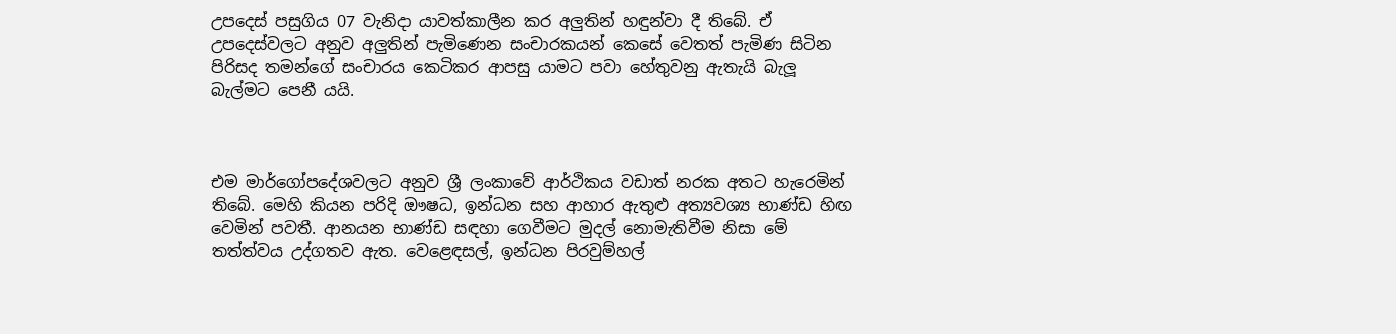උපදෙස් පසුගිය 07 වැනිදා යාවත්කාලීන කර අලු‍තින් හඳුන්වා දී තිබේ. ඒ උපදෙස්වලට අනුව අලු‍තින් පැමිණෙන සංචාරකයන් කෙසේ වෙතත් පැමිණ සිටින පිරිසද තමන්ගේ සංචාරය කෙටිකර ආපසු යාමට පවා හේතුවනු ඇතැයි බැලූ බැල්මට පෙනී යයි.



එම මාර්ගෝපදේශවලට අනුව ශ්‍රී ලංකාවේ ආර්ථිකය වඩාත් නරක අතට හැරෙමින් තිබේ. මෙහි කියන පරිදි ඖෂධ, ඉන්ධන සහ ආහාර ඇතුළු අත්‍යවශ්‍ය භාණ්ඩ හිඟ වෙමින් පවතී. ආනයන භාණ්ඩ සඳහා ගෙවීමට මුදල් නොමැතිවීම නිසා මේ තත්ත්වය උද්ගතව ඇත. වෙළෙඳසල්, ඉන්ධන පිරවුම්හල්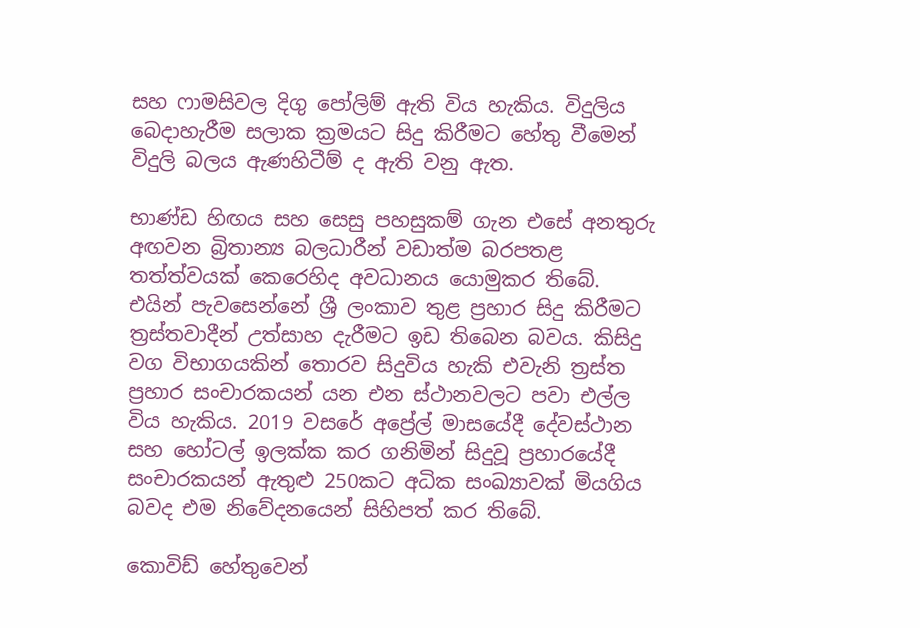සහ ෆාමසිවල දිගු පෝලිම් ඇති විය හැකිය. විදුලිය බෙදාහැරීම සලාක ක්‍රමයට සිදු කිරීමට හේතු වීමෙන් විදුලි බලය ඇණහිටීම් ද ඇති වනු ඇත.

භාණ්ඩ හිඟය සහ සෙසු පහසුකම් ගැන එසේ අනතුරු අඟවන බ්‍රිතාන්‍ය බලධාරීන් වඩාත්ම බරපතළ තත්ත්වයක් කෙරෙහිද අවධානය යොමුකර තිබේ. එයින් පැවසෙන්නේ ශ්‍රී ලංකාව තුළ ප්‍රහාර සිදු කිරීමට ත්‍රස්තවාදීන් උත්සාහ දැරීමට ඉඩ තිබෙන බවය. කිසිදු වග විභාගයකින් තොරව සිදුවිය හැකි එවැනි ත්‍රස්ත ප්‍රහාර සංචාරකයන් යන එන ස්ථානවලට පවා එල්ල විය හැකිය. 2019 වසරේ අප්‍රේල් මාසයේදී දේවස්ථාන සහ හෝටල් ඉලක්ක කර ගනිමින් සිදුවූ ප්‍රහාරයේදී සංචාරකයන් ඇතුළු 250කට අධික සංඛ්‍යාවක් මියගිය බවද එම නිවේදනයෙන් සිහිපත් කර තිබේ.

කොවිඩ් හේතුවෙන්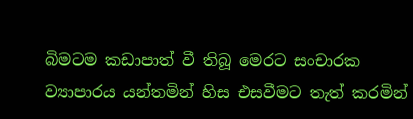බිමටම කඩාපාත් වී තිබූ මෙරට සංචාරක ව්‍යාපාරය යන්තමින් හිස එසවීමට තැත් කරමින්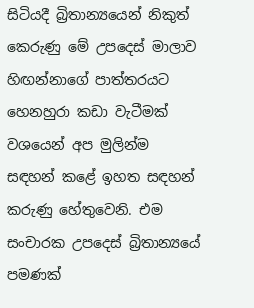සිටියදී බ්‍රිතාන්‍යයෙන් නිකුත් කෙරුණු මේ උපදෙස් මාලාව හිඟන්නාගේ පාත්තරයට හෙනහුරා කඩා වැටීමක් වශයෙන් අප මුලින්ම සඳහන් කළේ ඉහත සඳහන් කරුණු හේතුවෙනි. එම සංචාරක උපදෙස් බ්‍රිතාන්‍යයේ පමණක්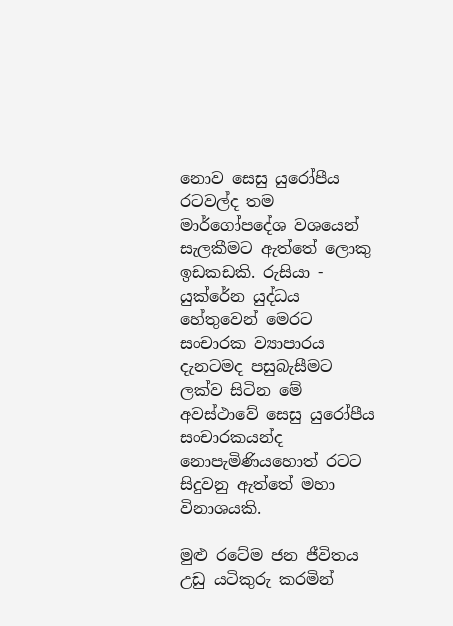නොව සෙසු යුරෝපීය රටවල්ද තම මාර්ගෝපදේශ වශයෙන් සැලකීමට ඇත්තේ ලොකු ඉඩකඩකි. රුසියා - යුක්රේන යුද්ධය හේතුවෙන් මෙරට සංචාරක ව්‍යාපාරය දැනටමද පසුබැසීමට ලක්ව සිටින මේ අවස්ථාවේ සෙසු යුරෝපීය සංචාරකයන්ද නොපැමිණියහොත් රටට සිදුවනු ඇත්තේ මහා විනාශයකි.

මුළු රටේම ජන ජීවිතය උඩු යටිකුරු කරමින්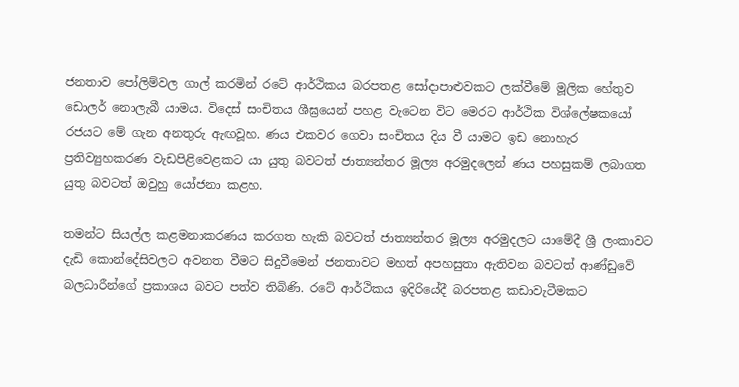ජනතාව පෝලිම්වල ගාල් කරමින් රටේ ආර්ථිකය බරපතළ සෝදාපාළුවකට ලක්වීමේ මූලික හේතුව ඩොලර් නොලැබී යාමය. විදෙස් සංචිතය ශීඝ්‍රයෙන් පහළ වැටෙන විට මෙරට ආර්ථික විශ්ලේෂකයෝ රජයට මේ ගැන අනතුරු ඇඟවූහ. ණය එකවර ගෙවා සංචිතය දිය වී යාමට ඉඩ නොහැර ප්‍රතිව්‍යුහකරණ වැඩපිළිවෙළකට යා යුතු බවටත් ජාත්‍යන්තර මූල්‍ය අරමුදලෙන් ණය පහසුකම් ලබාගත යුතු බවටත් ඔවුහු යෝජනා කළහ.

තමන්ට සියල්ල කළමනාකරණය කරගත හැකි බවටත් ජාත්‍යන්තර මූල්‍ය අරමුදලට යාමේදී ශ්‍රී ලංකාවට දැඩි කොන්දේසිවලට අවනත වීමට සිදුවීමෙන් ජනතාවට මහත් අපහසුතා ඇතිවන බවටත් ආණ්ඩුවේ බලධාරීන්ගේ ප්‍රකාශය බවට පත්ව තිබිණි. රටේ ආර්ථිකය ඉදිරියේදී බරපතළ කඩාවැටීමකට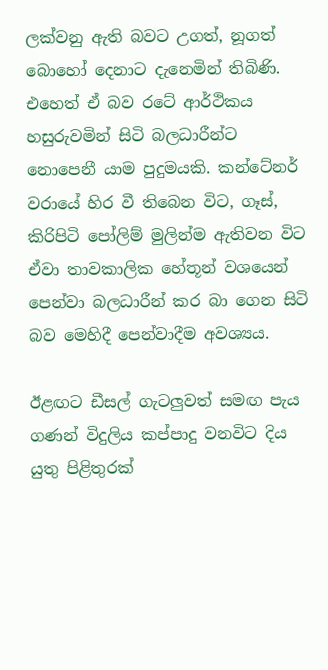ලක්වනු ඇති බවට උගත්, නූගත් බොහෝ දෙනාට දැනෙමින් තිබිණි. එහෙත් ඒ බව රටේ ආර්ථිකය හසුරුවමින් සිටි බලධාරීන්ට නොපෙනී යාම පුදුමයකි. කන්ටේනර් වරායේ හිර වී තිබෙන විට, ගෑස්, කිරිපිටි පෝලිම් මුලින්ම ඇතිවන විට ඒවා තාවකාලික හේතූන් වශයෙන් පෙන්වා බලධාරීන් කර බා ගෙන සිටි බව මෙහිදී පෙන්වාදීම අවශ්‍යය.

ඊළඟට ඩීසල් ගැටලු‍වත් සමඟ පැය ගණන් විදුලිය කප්පාදු වනවිට දිය යුතු පිළිතුරක්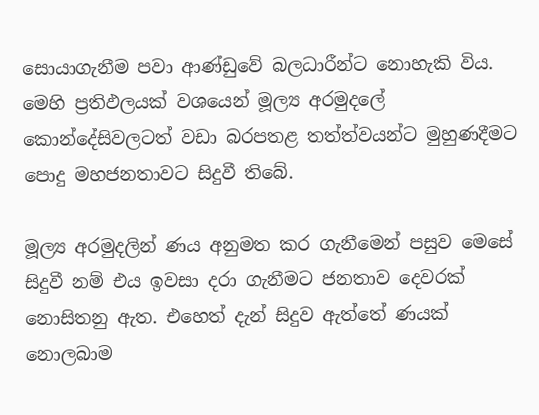සොයාගැනීම පවා ආණ්ඩුවේ බලධාරීන්ට නොහැකි විය. මෙහි ප්‍රතිඵලයක් වශයෙන් මූල්‍ය අරමුදලේ කොන්දේසිවලටත් වඩා බරපතළ තත්ත්වයන්ට මුහුණදීමට පොදු මහජනතාවට සිදුවී තිබේ.

මූල්‍ය අරමුදලින් ණය අනුමත කර ගැනීමෙන් පසුව මෙසේ සිදුවී නම් එය ඉවසා දරා ගැනීමට ජනතාව දෙවරක් නොසිතනු ඇත. එහෙත් දැන් සිදුව ඇත්තේ ණයක් නොලබාම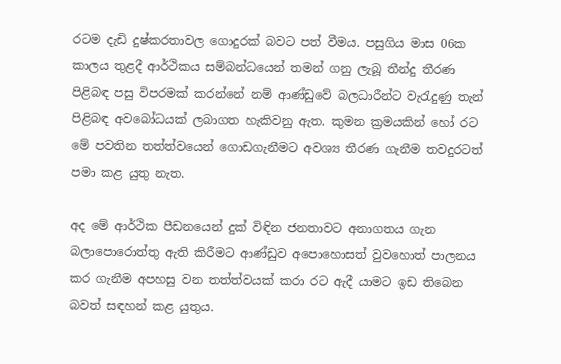රටම දැඩි දුෂ්කරතාවල ගොදුරක් බවට පත් වීමය. පසුගිය මාස 06ක කාලය තුළදී ආර්ථිකය සම්බන්ධයෙන් තමන් ගනු ලැබූ තීන්දු තීරණ පිළිබඳ පසු විපරමක් කරන්නේ නම් ආණ්ඩුවේ බලධාරීන්ට වැරැදුණු තැන් පිළිබඳ අවබෝධයක් ලබාගත හැකිවනු ඇත. කුමන ක්‍රමයකින් හෝ රට මේ පවතින තත්ත්වයෙන් ගොඩගැනීමට අවශ්‍ය තීරණ ගැනීම තවදුරටත් පමා කළ යුතු නැත.

අද මේ ආර්ථික පීඩනයෙන් දුක් විඳින ජනතාවට අනාගතය ගැන බලාපොරොත්තු ඇති කිරීමට ආණ්ඩුව අපොහොසත් වුවහොත් පාලනය කර ගැනීම අපහසු වන තත්ත්වයක් කරා රට ඇදී යාමට ඉඩ තිබෙන බවත් සඳහන් කළ යුතුය.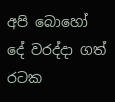අපි බොහෝ දේ වරද්දා ගත් රටක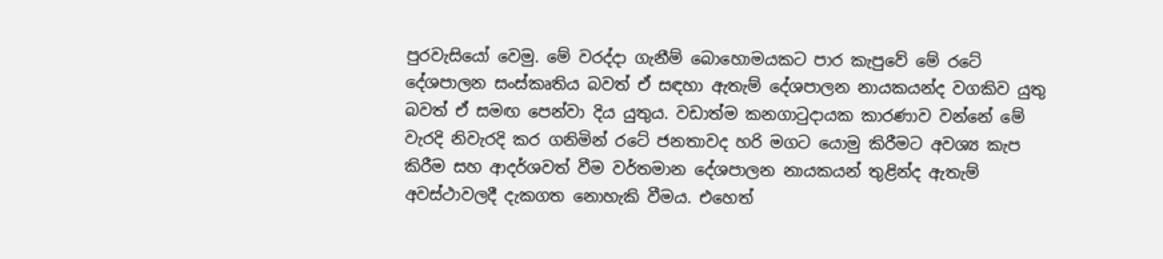පුරවැසියෝ වෙමු. මේ වරද්දා ගැනීම් බොහොමයකට පාර කැපුවේ මේ රටේ දේශපාලන සංස්කෘතිය බවත් ඒ සඳහා ඇතැම් දේශපාලන නායකයන්ද වගකිව යුතු බවත් ඒ සමඟ පෙන්වා දිය යුතුය. වඩාත්ම කනගාටුදායක කාරණාව වන්නේ මේ වැරදි නිවැරදි කර ගනිමින් රටේ ජනතාවද හරි මගට යොමු කිරීමට අවශ්‍ය කැප කිරීම සහ ආදර්ශවත් වීම වර්තමාන දේශපාලන නායකයන් තුළින්ද ඇතැම් අවස්ථාවලදී දැකගත නොහැකි වීමය. එහෙත්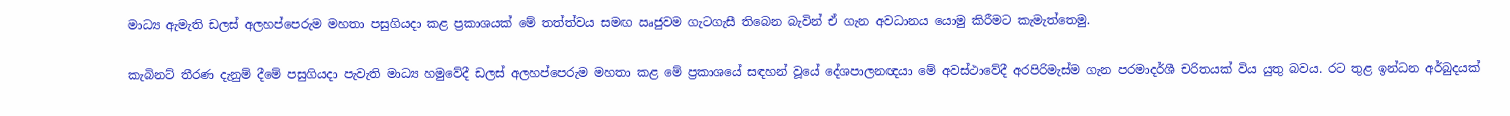මාධ්‍ය ඇමැති ඩලස් අලහප්පෙරුම මහතා පසුගියදා කළ ප්‍රකාශයක් මේ තත්ත්වය සමඟ ඍජුවම ගැටගැසී තිබෙන බැවින් ඒ ගැන අවධානය යොමු කිරීමට කැමැත්තෙමු.

කැබිනට් තීරණ දැනුම් දීමේ පසුගියදා පැවැති මාධ්‍ය හමුවේදී ඩලස් අලහප්පෙරුම මහතා කළ මේ ප්‍රකාශයේ සඳහන් වූයේ දේශපාලනඥයා මේ අවස්ථාවේදී අරපිරිමැස්ම ගැන පරමාදර්ශී චරිතයක් විය යුතු බවය. රට තුළ ඉන්ධන අර්බුදයක්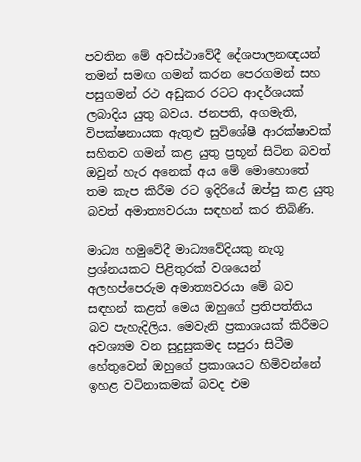පවතින මේ අවස්ථාවේදී දේශපාලනඥයන් තමන් සමඟ ගමන් කරන පෙරගමන් සහ පසුගමන් රථ අඩුකර රටට ආදර්ශයක් ලබාදිය යුතු බවය. ජනපති, අගමැති, විපක්ෂනායක ඇතුළු සුවිශේෂී ආරක්ෂාවක් සහිතව ගමන් කළ යුතු ප්‍රභූන් සිටින බවත් ඔවුන් හැර අනෙක් අය මේ මොහොතේ තම කැප කිරීම රට ඉදිරියේ ඔප්පු කළ යුතු බවත් අමාත්‍යවරයා සඳහන් කර තිබිණි.

මාධ්‍ය හමුවේදී මාධ්‍යවේදියකු නැගූ ප්‍රශ්නයකට පිළිතුරක් වශයෙන් අලහප්පෙරුම අමාත්‍යවරයා මේ බව සඳහන් කළත් මෙය ඔහුගේ ප්‍රතිපත්තිය බව පැහැදිලිය. මෙවැනි ප්‍රකාශයක් කිරීමට අවශ්‍යම වන සුදුසුකමද සපුරා සිටීම හේතුවෙන් ඔහුගේ ප්‍රකාශයට හිමිවන්නේ ඉහළ වටිනාකමක් බවද එම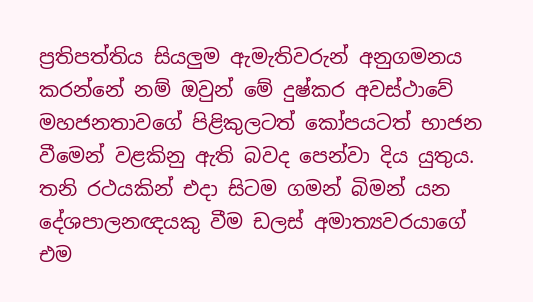ප්‍රතිපත්තිය සියලුම ඇමැතිවරුන් අනුගමනය කරන්නේ නම් ඔවුන් මේ දුෂ්කර අවස්ථාවේ මහජනතාවගේ පිළිකුලටත් කෝපයටත් භාජන වීමෙන් වළකිනු ඇති බවද පෙන්වා දිය යුතුය. තනි රථයකින් එදා සිටම ගමන් බිමන් යන දේශපාලනඥයකු වීම ඩලස් අමාත්‍යවරයාගේ එම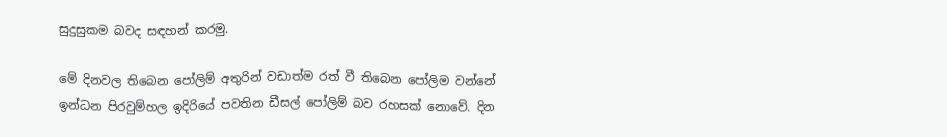සුදුසුකම බවද සඳහන් කරමු.

මේ දිනවල තිබෙන පෝලිම් අතුරින් වඩාත්ම රත් වී තිබෙන පෝලිම වන්නේ ඉන්ධන පිරවුම්හල ඉදිරියේ පවතින ඩීසල් පෝලිම් බව රහසක් නොවේ. දින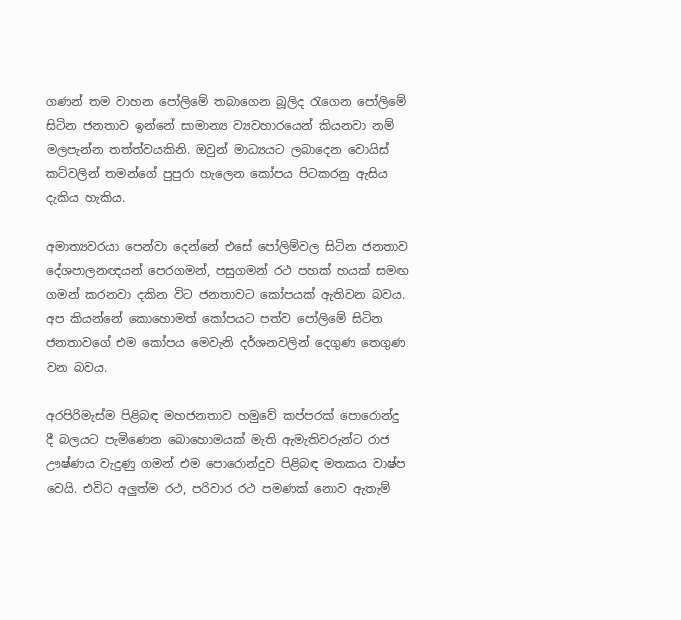ගණන් තම වාහන පෝලිමේ තබාගෙන බූලිද රැගෙන පෝලිමේ සිටින ජනතාව ඉන්නේ සාමාන්‍ය ව්‍යවහාරයෙන් කියනවා නම් මලපැන්න තත්ත්වයකිනි. ඔවුන් මාධ්‍යයට ලබාදෙන වොයිස් කට්වලින් තමන්ගේ පුපුරා හැලෙන කෝපය පිටකරනු ඇසිය දැකිය හැකිය.

අමාත්‍යවරයා පෙන්වා දෙන්නේ එසේ පෝලිම්වල සිටින ජනතාව දේශපාලනඥයන් පෙරගමන්, පසුගමන් රථ පහක් හයක් සමඟ ගමන් කරනවා දකින විට ජනතාවට කෝපයක් ඇතිවන බවය. අප කියන්නේ කොහොමත් කෝපයට පත්ව පෝලිමේ සිටින ජනතාවගේ එම කෝපය මෙවැනි දර්ශනවලින් දෙගුණ තෙගුණ වන බවය.

අරපිරිමැස්ම පිළිබඳ මහජනතාව හමුවේ කප්පරක් පොරොන්දු දී බලයට පැමිණෙන බොහොමයක් මැති ඇමැතිවරුන්ට රාජ ඌෂ්ණය වැදුණු ගමන් එම පොරොන්දුව පිළිබඳ මතකය වාෂ්ප වෙයි. එවිට අලුත්ම රථ, පරිවාර රථ පමණක් නොව ඇතැම්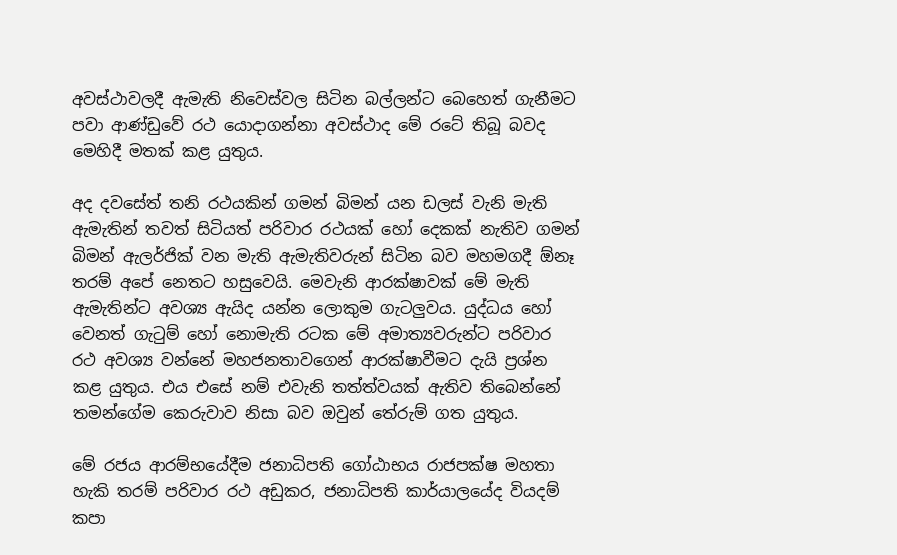අවස්ථාවලදී ඇමැති නිවෙස්වල සිටින බල්ලන්ට බෙහෙත් ගැනීමට පවා ආණ්ඩුවේ රථ යොදාගන්නා අවස්ථාද මේ රටේ තිබූ බවද මෙහිදී මතක් කළ යුතුය.

අද දවසේත් තනි රථයකින් ගමන් බිමන් යන ඩලස් වැනි මැති ඇමැතින් තවත් සිටියත් පරිවාර රථයක් හෝ දෙකක් නැතිව ගමන් බිමන් ඇලර්ජික් වන මැති ඇමැතිවරුන් සිටින බව මහමගදී ඕනෑ තරම් අපේ නෙතට හසුවෙයි. මෙවැනි ආරක්ෂාවක් මේ මැති ඇමැතින්ට අවශ්‍ය ඇයිද යන්න ලොකුම ගැටලුවය. යුද්ධය හෝ වෙනත් ගැටුම් හෝ නොමැති රටක මේ අමාත්‍යවරුන්ට පරිවාර රථ අවශ්‍ය වන්නේ මහජනතාවගෙන් ආරක්ෂාවීමට දැයි ප්‍රශ්න කළ යුතුය. එය එසේ නම් එවැනි තත්ත්වයක් ඇතිව තිබෙන්නේ තමන්ගේම කෙරුවාව නිසා බව ඔවුන් තේරුම් ගත යුතුය.

මේ රජය ආරම්භයේදීම ජනාධිපති ගෝඨාභය රාජපක්ෂ මහතා හැකි තරම් පරිවාර රථ අඩුකර, ජනාධිපති කාර්යාලයේද වියදම් කපා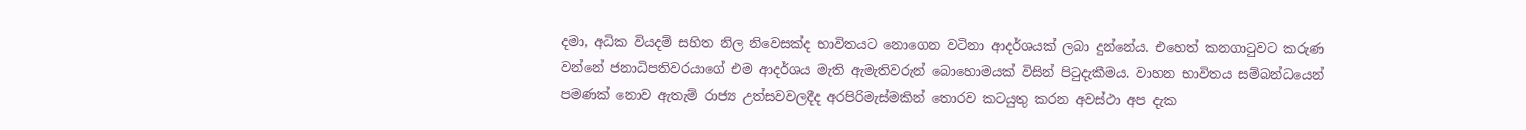දමා, අධික වියදම් සහිත නිල නිවෙසක්ද භාවිතයට නොගෙන වටිනා ආදර්ශයක් ලබා දුන්නේය. එහෙත් කනගාටුවට කරුණ වන්නේ ජනාධිපතිවරයාගේ එම ආදර්ශය මැති ඇමැතිවරුන් බොහොමයක් විසින් පිටුදැකීමය. වාහන භාවිතය සම්බන්ධයෙන් පමණක් නොව ඇතැම් රාජ්‍ය උත්සවවලදීද අරපිරිමැස්මකින් තොරව කටයුතු කරන අවස්ථා අප දැක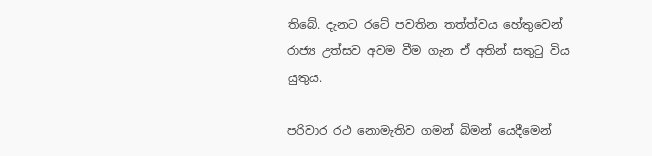තිබේ. දැනට රටේ පවතින තත්ත්වය හේතුවෙන් රාජ්‍ය උත්සව අවම වීම ගැන ඒ අතින් සතුටු විය යුතුය.

පරිවාර රථ නොමැතිව ගමන් බිමන් යෙදීමෙන්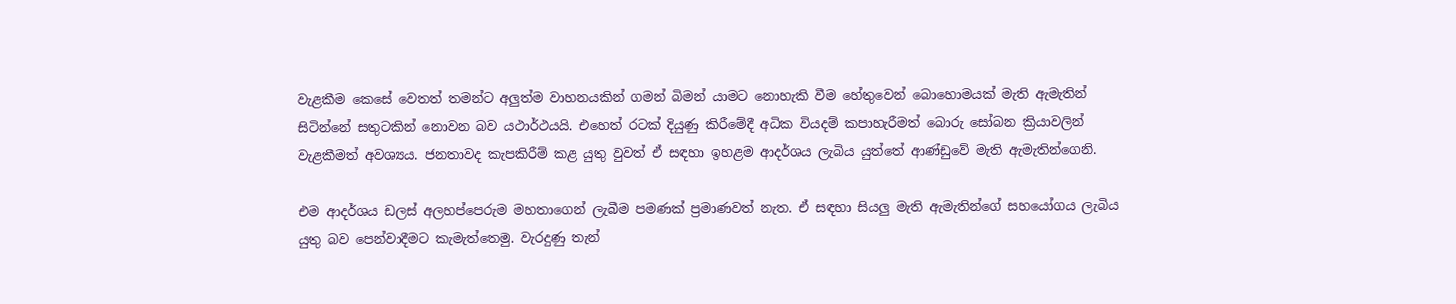වැළකීම කෙසේ වෙතත් තමන්ට අලුත්ම වාහනයකින් ගමන් බිමන් යාමට නොහැකි වීම හේතුවෙන් බොහොමයක් මැති ඇමැතින් සිටින්නේ සතුටකින් නොවන බව යථාර්ථයයි. එහෙත් රටක් දියුණු කිරීමේදී අධික වියදම් කපාහැරීමත් බොරු සෝබන ක්‍රියාවලින් වැළකීමත් අවශ්‍යය. ජනතාවද කැපකිරීම් කළ යුතු වුවත් ඒ සඳහා ඉහළම ආදර්ශය ලැබිය යුත්තේ ආණ්ඩුවේ මැති ඇමැතින්ගෙනි.

එම ආදර්ශය ඩලස් අලහප්පෙරුම මහතාගෙන් ලැබීම පමණක් ප්‍රමාණවත් නැත. ඒ සඳහා සියලු මැති ඇමැතින්ගේ සහයෝගය ලැබිය යුතු බව පෙන්වාදීමට කැමැත්තෙමු. වැරදුණු තැන්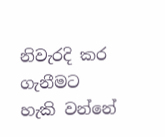නිවැරදි කර ගැනීමට හැකි වන්නේ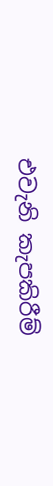එවැනි කැපකිරීම්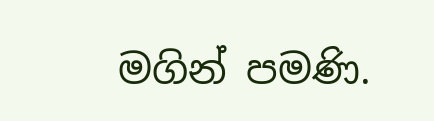මගින් පමණි.